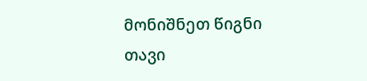მონიშნეთ წიგნი
თავი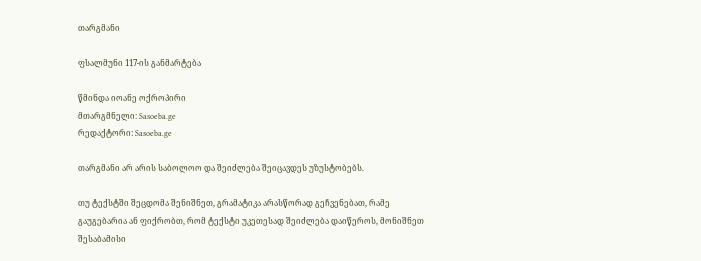თარგმანი

ფსალმუნი 117-ის განმარტება

წმინდა იოანე ოქროპირი
მთარგმნელი: Sasoeba.ge
რედაქტორი: Sasoeba.ge

თარგმანი არ არის საბოლოო და შეიძლება შეიცავდეს უზუსტობებს.

თუ ტექსტში შეცდომა შენიშნეთ, გრამატიკა არასწორად გეჩვენებათ, რამე გაუგებარია ან ფიქრობთ, რომ ტექსტი უკეთესად შეიძლება დაიწეროს, მონიშნეთ შესაბამისი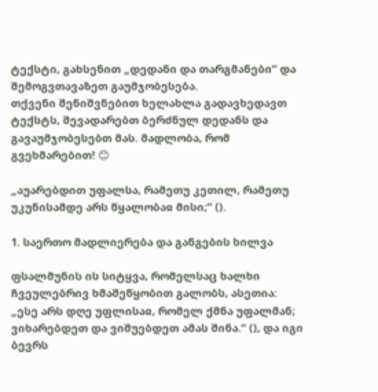ტექსტი, გახსენით „დედანი და თარგმანები“ და შემოგვთავაზეთ გაუმჯობესება.
თქვენი შენიშვნებით ხელახლა გადავხედავთ ტექსტს, შევადარებთ ბერძნულ დედანს და გავაუმჯობესებთ მას. მადლობა, რომ გვეხმარებით! 😊

„აუარებდით უფალსა, რამეთუ კეთილ, რამეთუ უკუნისამდე არს წყალობაჲ მისი;“ ().

1. საერთო მადლიერება და განგების ხილვა

ფსალმუნის ის სიტყვა, რომელსაც ხალხი ჩვეულებრივ ხმაშეწყობით გალობს, ასეთია: „ესე არს დღე უფლისაჲ, რომელ ქმნა უფალმან; ვიხარებდეთ და ვიშუებდეთ ამას შინა.“ (), და იგი ბევრს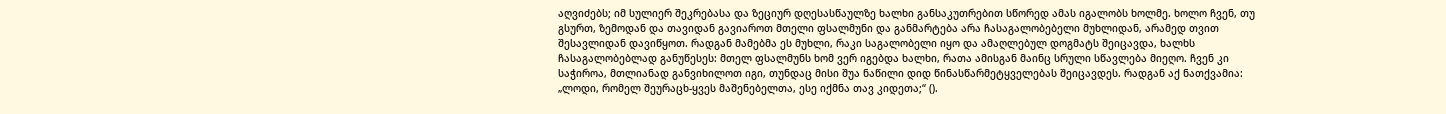აღვიძებს; იმ სულიერ შეკრებასა და ზეციურ დღესასწაულზე ხალხი განსაკუთრებით სწორედ ამას იგალობს ხოლმე. ხოლო ჩვენ, თუ გსურთ, ზემოდან და თავიდან გავიაროთ მთელი ფსალმუნი და განმარტება არა ჩასაგალობებელი მუხლიდან, არამედ თვით შესავლიდან დავიწყოთ. რადგან მამებმა ეს მუხლი, რაკი საგალობელი იყო და ამაღლებულ დოგმატს შეიცავდა, ხალხს ჩასაგალობებლად განუწესეს: მთელ ფსალმუნს ხომ ვერ იგებდა ხალხი, რათა ამისგან მაინც სრული სწავლება მიეღო. ჩვენ კი საჭიროა, მთლიანად განვიხილოთ იგი, თუნდაც მისი შუა ნაწილი დიდ წინასწარმეტყველებას შეიცავდეს. რადგან აქ ნათქვამია: „ლოდი, რომელ შეურაცხ-ყვეს მაშენებელთა, ესე იქმნა თავ კიდეთა;“ ().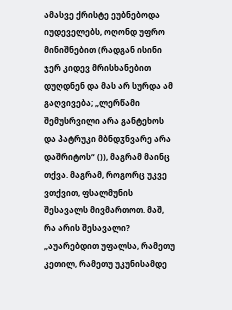ამასვე ქრისტე ეუბნებოდა იუდეველებს, ოღონდ უფრო მინიშნებით (რადგან ისინი ჯერ კიდევ მრისხანებით დუღდნენ და მას არ სურდა ამ გაღვივება; „ლერწამი შემუსრვილი არა განტეხოს და პატრუკი მბნდჳნვარე არა დაშრიტოს“ ()), მაგრამ მაინც თქვა. მაგრამ, როგორც უკვე ვთქვით, ფსალმუნის შესავალს მივმართოთ. მაშ, რა არის შესავალი? „აუარებდით უფალსა, რამეთუ კეთილ, რამეთუ უკუნისამდე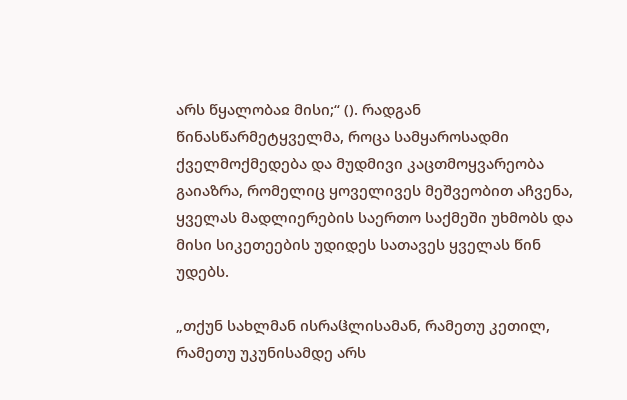არს წყალობაჲ მისი;“ (). რადგან წინასწარმეტყველმა, როცა სამყაროსადმი ქველმოქმედება და მუდმივი კაცთმოყვარეობა გაიაზრა, რომელიც ყოველივეს მეშვეობით აჩვენა, ყველას მადლიერების საერთო საქმეში უხმობს და მისი სიკეთეების უდიდეს სათავეს ყველას წინ უდებს.

„თქუნ სახლმან ისრაჱლისამან, რამეთუ კეთილ, რამეთუ უკუნისამდე არს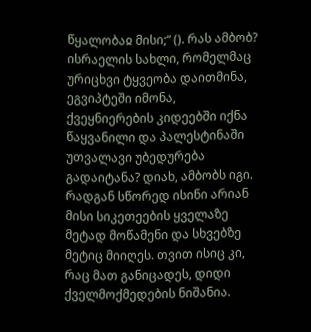წყალობაჲ მისი;“ (). რას ამბობ? ისრაელის სახლი, რომელმაც ურიცხვი ტყვეობა დაითმინა, ეგვიპტეში იმონა, ქვეყნიერების კიდეებში იქნა წაყვანილი და პალესტინაში უთვალავი უბედურება გადაიტანა? დიახ, ამბობს იგი. რადგან სწორედ ისინი არიან მისი სიკეთეების ყველაზე მეტად მოწამენი და სხვებზე მეტიც მიიღეს. თვით ისიც კი, რაც მათ განიცადეს, დიდი ქველმოქმედების ნიშანია.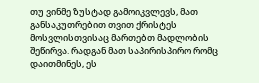თუ ვინმე ზუსტად გამოიკვლევს, მათ განსაკუთრებით თვით ქრისტეს მოსვლისთვისაც მართებთ მადლობის შეწირვა. რადგან მათ საპირისპირო რომც დაითმინეს, ეს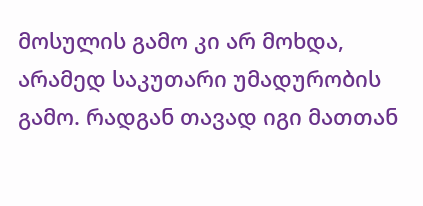მოსულის გამო კი არ მოხდა, არამედ საკუთარი უმადურობის გამო. რადგან თავად იგი მათთან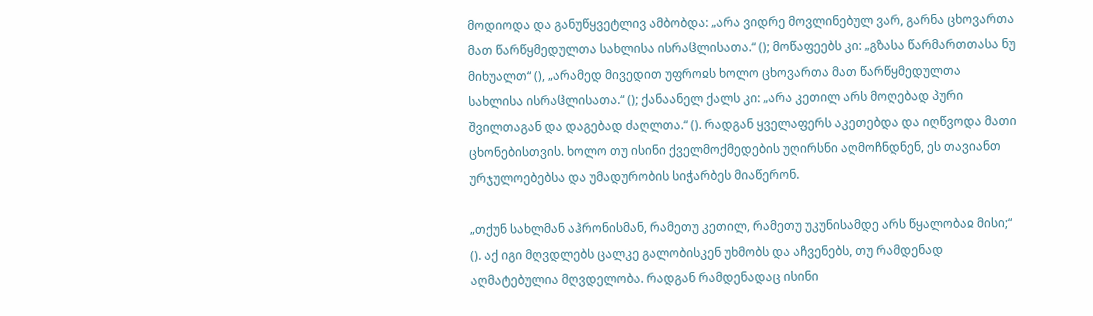მოდიოდა და განუწყვეტლივ ამბობდა: „არა ვიდრე მოვლინებულ ვარ, გარნა ცხოვართა მათ წარწყმედულთა სახლისა ისრაჱლისათა.“ (); მოწაფეებს კი: „გზასა წარმართთასა ნუ მიხუალთ“ (), „არამედ მივედით უფროჲს ხოლო ცხოვართა მათ წარწყმედულთა სახლისა ისრაჱლისათა.“ (); ქანაანელ ქალს კი: „არა კეთილ არს მოღებად პური შვილთაგან და დაგებად ძაღლთა.“ (). რადგან ყველაფერს აკეთებდა და იღწვოდა მათი ცხონებისთვის. ხოლო თუ ისინი ქველმოქმედების უღირსნი აღმოჩნდნენ, ეს თავიანთ ურჯულოებებსა და უმადურობის სიჭარბეს მიაწერონ.

„თქუნ სახლმან აჰრონისმან, რამეთუ კეთილ, რამეთუ უკუნისამდე არს წყალობაჲ მისი;“ (). აქ იგი მღვდლებს ცალკე გალობისკენ უხმობს და აჩვენებს, თუ რამდენად აღმატებულია მღვდელობა. რადგან რამდენადაც ისინი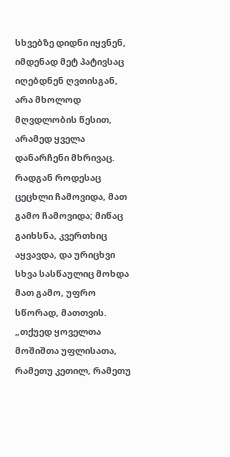სხვებზე დიდნი იყვნენ, იმდენად მეტ პატივსაც იღებდნენ ღვთისგან, არა მხოლოდ მღვდლობის წესით, არამედ ყველა დანარჩენი მხრივაც. რადგან როდესაც ცეცხლი ჩამოვიდა, მათ გამო ჩამოვიდა; მიწაც გაიხსნა, კვერთხიც აყვავდა, და ურიცხვი სხვა სასწაულიც მოხდა მათ გამო, უფრო სწორად, მათთვის. „თქუედ ყოველთა მოშიშთა უფლისათა, რამეთუ კეთილ, რამეთუ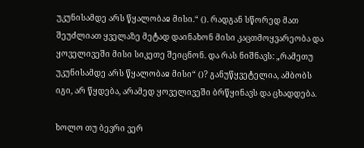უკუნისამდე არს წყალობაჲ მისი.“ (). რადგან სწორედ მათ შეუძლიათ ყველაზე მეტად დაინახონ მისი კაცთმოყვარეობა და ყოველივეში მისი სიკეთე შეიცნონ. და რას ნიშნავს: „რამეთუ უკუნისამდე არს წყალობაჲ მისი“ ()? განუწყვეტელია, ამბობს იგი, არ წყდება, არამედ ყოველივეში ბრწყინავს და ცხადდება.

ხოლო თუ ბევრი ვერ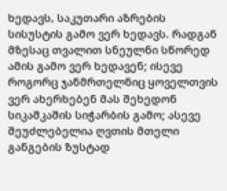ხედავს, საკუთარი აზრების სისუსტის გამო ვერ ხედავს. რადგან მზესაც თვალით სნეულნი სწორედ ამის გამო ვერ ხედავენ; ისევე როგორც ჯანმრთელნიც ყოველთვის ვერ ახერხებენ მას შეხედონ სიკაშკაშის სიჭარბის გამო; ასევე შეუძლებელია ღვთის მთელი განგების ზუსტად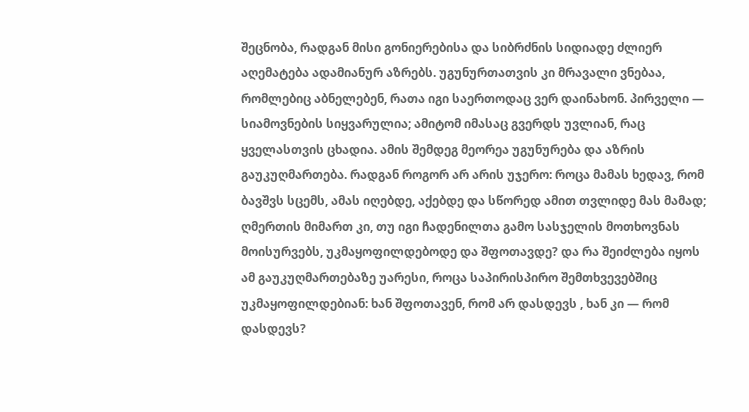შეცნობა, რადგან მისი გონიერებისა და სიბრძნის სიდიადე ძლიერ აღემატება ადამიანურ აზრებს. უგუნურთათვის კი მრავალი ვნებაა, რომლებიც აბნელებენ, რათა იგი საერთოდაც ვერ დაინახონ. პირველი — სიამოვნების სიყვარულია; ამიტომ იმასაც გვერდს უვლიან, რაც ყველასთვის ცხადია. ამის შემდეგ მეორეა უგუნურება და აზრის გაუკუღმართება. რადგან როგორ არ არის უჯერო: როცა მამას ხედავ, რომ ბავშვს სცემს, ამას იღებდე, აქებდე და სწორედ ამით თვლიდე მას მამად; ღმერთის მიმართ კი, თუ იგი ჩადენილთა გამო სასჯელის მოთხოვნას მოისურვებს, უკმაყოფილდებოდე და შფოთავდე? და რა შეიძლება იყოს ამ გაუკუღმართებაზე უარესი, როცა საპირისპირო შემთხვევებშიც უკმაყოფილდებიან: ხან შფოთავენ, რომ არ დასდევს , ხან კი — რომ დასდევს?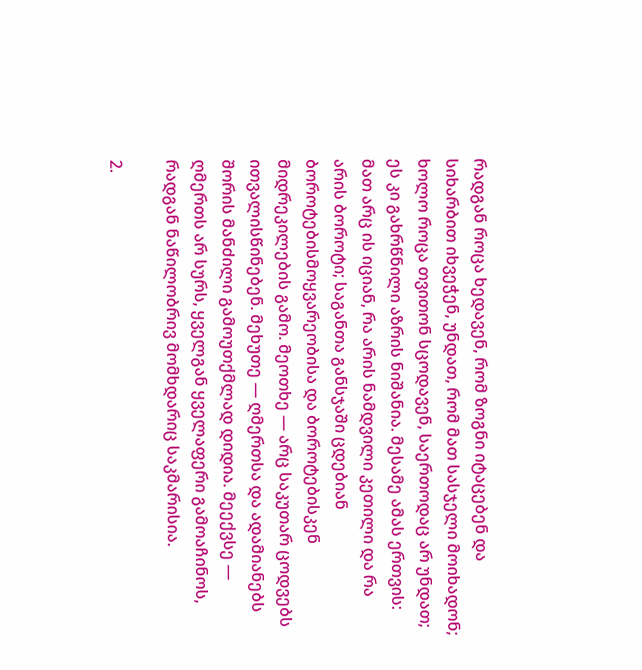რადგან როცა ხედავენ, რომ ზოგნი იტაცებენ და სიხარბით იხვეჭენ, უნდათ, რომ მათ სასჯელი მოიხადონ; ხოლო როცა თვითონ სცოდავენ, საერთოდაც არ უნდათ; ეს კი გახრწნილი აზრის ნიშანია. მესამე ამას ერთვის: მათ არც ის იციან, რა არის ნამდვილი კეთილი და რა არის ბოროტი; საგანთა განსჯაში ცდებიან ბოროტებისმოყვარეობისა და ბოროტებისკენ მიდრეკილების გამო. მეოთხე — არც საკუთარ ცოდვებს ითვალისწინებენ. მეხუთე — ღმერთსა და ადამიანებს შორის მანძილი გამოუთქმლად დიდია. მეექვსე — ღმერთს არ სურს, ყველგან ყველაფერი გამოაჩინოს, რადგან ნაწილობრივ მომხდარიც საკმარისია.

2.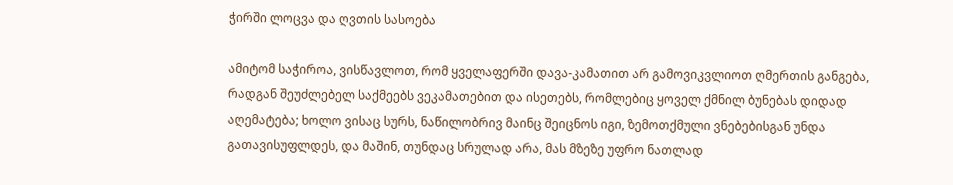ჭირში ლოცვა და ღვთის სასოება

ამიტომ საჭიროა, ვისწავლოთ, რომ ყველაფერში დავა-კამათით არ გამოვიკვლიოთ ღმერთის განგება, რადგან შეუძლებელ საქმეებს ვეკამათებით და ისეთებს, რომლებიც ყოველ ქმნილ ბუნებას დიდად აღემატება; ხოლო ვისაც სურს, ნაწილობრივ მაინც შეიცნოს იგი, ზემოთქმული ვნებებისგან უნდა გათავისუფლდეს, და მაშინ, თუნდაც სრულად არა, მას მზეზე უფრო ნათლად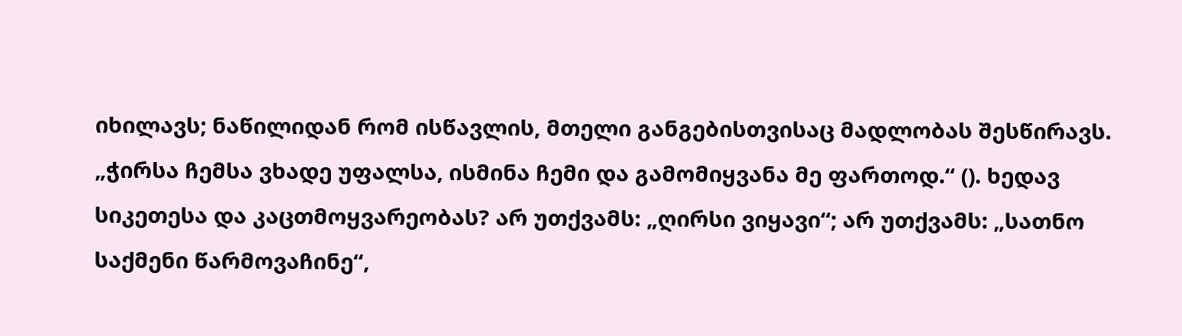იხილავს; ნაწილიდან რომ ისწავლის, მთელი განგებისთვისაც მადლობას შესწირავს. „ჭირსა ჩემსა ვხადე უფალსა, ისმინა ჩემი და გამომიყვანა მე ფართოდ.“ (). ხედავ სიკეთესა და კაცთმოყვარეობას? არ უთქვამს: „ღირსი ვიყავი“; არ უთქვამს: „სათნო საქმენი წარმოვაჩინე“,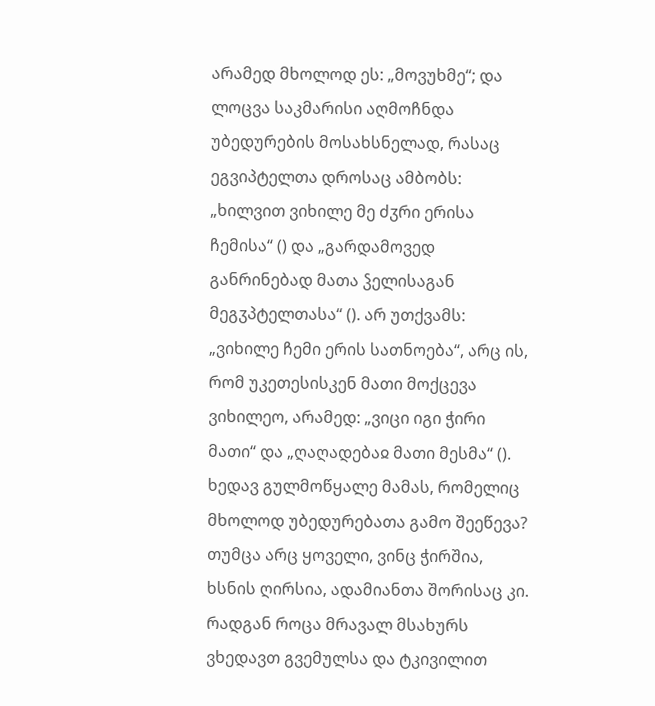არამედ მხოლოდ ეს: „მოვუხმე“; და ლოცვა საკმარისი აღმოჩნდა უბედურების მოსახსნელად, რასაც ეგვიპტელთა დროსაც ამბობს: „ხილვით ვიხილე მე ძჳრი ერისა ჩემისა“ () და „გარდამოვედ განრინებად მათა ჴელისაგან მეგჳპტელთასა“ (). არ უთქვამს: „ვიხილე ჩემი ერის სათნოება“, არც ის, რომ უკეთესისკენ მათი მოქცევა ვიხილეო, არამედ: „ვიცი იგი ჭირი მათი“ და „ღაღადებაჲ მათი მესმა“ (). ხედავ გულმოწყალე მამას, რომელიც მხოლოდ უბედურებათა გამო შეეწევა? თუმცა არც ყოველი, ვინც ჭირშია, ხსნის ღირსია, ადამიანთა შორისაც კი. რადგან როცა მრავალ მსახურს ვხედავთ გვემულსა და ტკივილით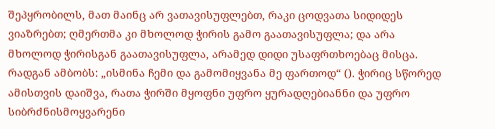შეპყრობილს, მათ მაინც არ ვათავისუფლებთ, რაკი ცოდვათა სიდიდეს ვიაზრებთ; ღმერთმა კი მხოლოდ ჭირის გამო გაათავისუფლა; და არა მხოლოდ ჭირისგან გაათავისუფლა, არამედ დიდი უსაფრთხოებაც მისცა. რადგან ამბობს: „ისმინა ჩემი და გამომიყვანა მე ფართოდ“ (). ჭირიც სწორედ ამისთვის დაიშვა, რათა ჭირში მყოფნი უფრო ყურადღებიანნი და უფრო სიბრძნისმოყვარენი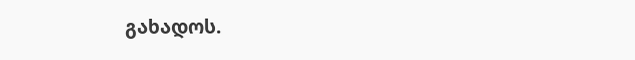გახადოს.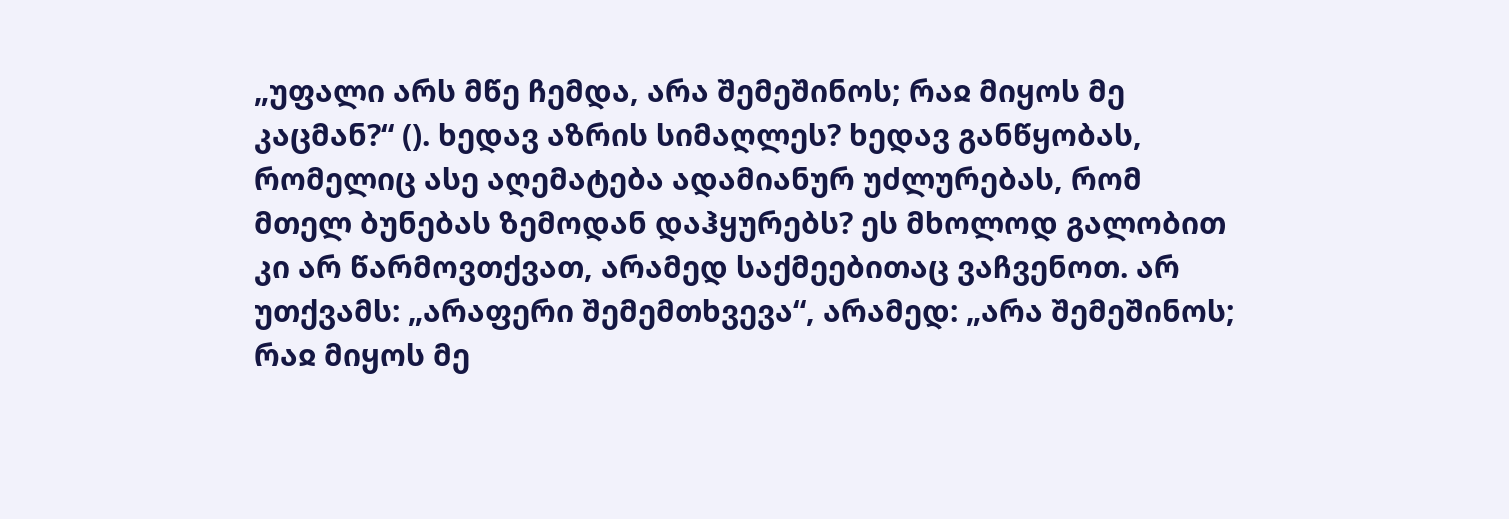„უფალი არს მწე ჩემდა, არა შემეშინოს; რაჲ მიყოს მე კაცმან?“ (). ხედავ აზრის სიმაღლეს? ხედავ განწყობას, რომელიც ასე აღემატება ადამიანურ უძლურებას, რომ მთელ ბუნებას ზემოდან დაჰყურებს? ეს მხოლოდ გალობით კი არ წარმოვთქვათ, არამედ საქმეებითაც ვაჩვენოთ. არ უთქვამს: „არაფერი შემემთხვევა“, არამედ: „არა შემეშინოს; რაჲ მიყოს მე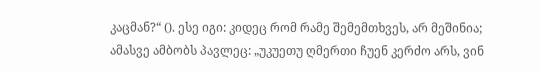კაცმან?“ (). ესე იგი: კიდეც რომ რამე შემემთხვეს, არ მეშინია; ამასვე ამბობს პავლეც: „უკუეთუ ღმერთი ჩუენ კერძო არს, ვინ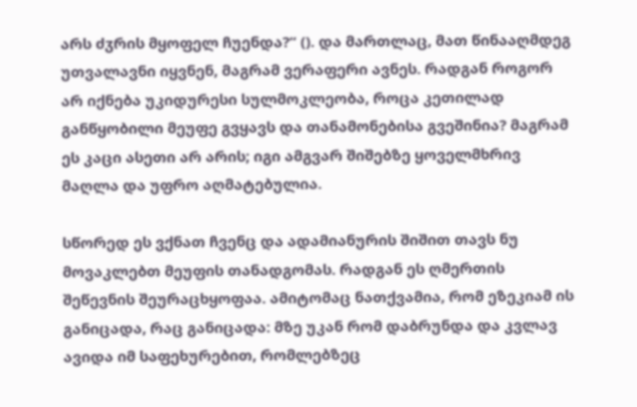არს ძჳრის მყოფელ ჩუენდა?“ (). და მართლაც, მათ წინააღმდეგ უთვალავნი იყვნენ, მაგრამ ვერაფერი ავნეს. რადგან როგორ არ იქნება უკიდურესი სულმოკლეობა, როცა კეთილად განწყობილი მეუფე გვყავს და თანამონებისა გვეშინია? მაგრამ ეს კაცი ასეთი არ არის; იგი ამგვარ შიშებზე ყოველმხრივ მაღლა და უფრო აღმატებულია.

სწორედ ეს ვქნათ ჩვენც და ადამიანურის შიშით თავს ნუ მოვაკლებთ მეუფის თანადგომას. რადგან ეს ღმერთის შეწევნის შეურაცხყოფაა. ამიტომაც ნათქვამია, რომ ეზეკიამ ის განიცადა, რაც განიცადა: მზე უკან რომ დაბრუნდა და კვლავ ავიდა იმ საფეხურებით, რომლებზეც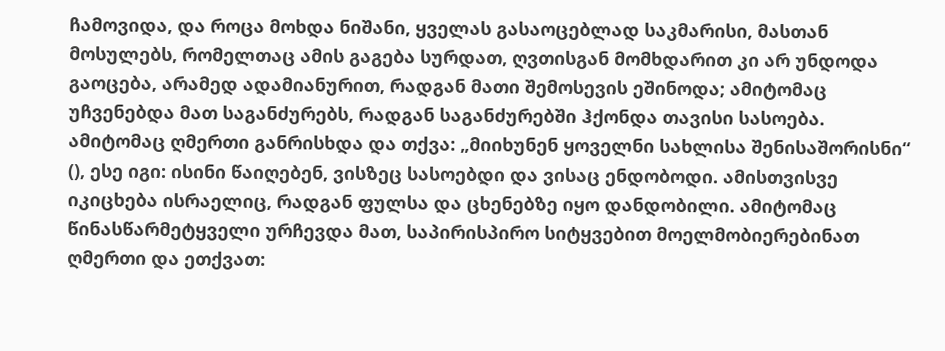ჩამოვიდა, და როცა მოხდა ნიშანი, ყველას გასაოცებლად საკმარისი, მასთან მოსულებს, რომელთაც ამის გაგება სურდათ, ღვთისგან მომხდარით კი არ უნდოდა გაოცება, არამედ ადამიანურით, რადგან მათი შემოსევის ეშინოდა; ამიტომაც უჩვენებდა მათ საგანძურებს, რადგან საგანძურებში ჰქონდა თავისი სასოება. ამიტომაც ღმერთი განრისხდა და თქვა: „მიიხუნენ ყოველნი სახლისა შენისაშორისნი“ (), ესე იგი: ისინი წაიღებენ, ვისზეც სასოებდი და ვისაც ენდობოდი. ამისთვისვე იკიცხება ისრაელიც, რადგან ფულსა და ცხენებზე იყო დანდობილი. ამიტომაც წინასწარმეტყველი ურჩევდა მათ, საპირისპირო სიტყვებით მოელმობიერებინათ ღმერთი და ეთქვათ: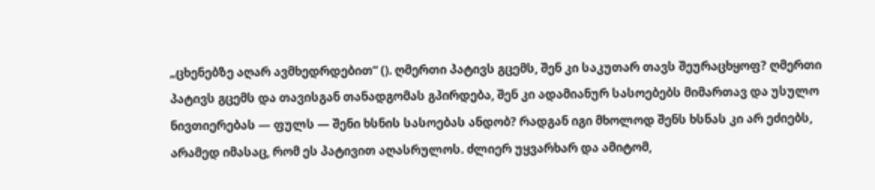„ცხენებზე აღარ ავმხედრდებით“ (). ღმერთი პატივს გცემს, შენ კი საკუთარ თავს შეურაცხყოფ? ღმერთი პატივს გცემს და თავისგან თანადგომას გპირდება, შენ კი ადამიანურ სასოებებს მიმართავ და უსულო ნივთიერებას — ფულს — შენი ხსნის სასოებას ანდობ? რადგან იგი მხოლოდ შენს ხსნას კი არ ეძიებს, არამედ იმასაც, რომ ეს პატივით აღასრულოს. ძლიერ უყვარხარ და ამიტომ,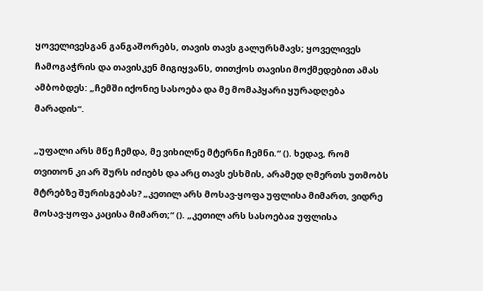ყოველივესგან განგაშორებს, თავის თავს გალურსმავს; ყოველივეს ჩამოგაჭრის და თავისკენ მიგიყვანს, თითქოს თავისი მოქმედებით ამას ამბობდეს: „ჩემში იქონიე სასოება და მე მომაპყარი ყურადღება მარადის“.

„უფალი არს მწე ჩემდა, მე ვიხილნე მტერნი ჩემნი.“ (). ხედავ, რომ თვითონ კი არ შურს იძიებს და არც თავს ესხმის, არამედ ღმერთს უთმობს მტრებზე შურისგებას? „კეთილ არს მოსავ-ყოფა უფლისა მიმართ, ვიდრე მოსავ-ყოფა კაცისა მიმართ;“ (). „კეთილ არს სასოებაჲ უფლისა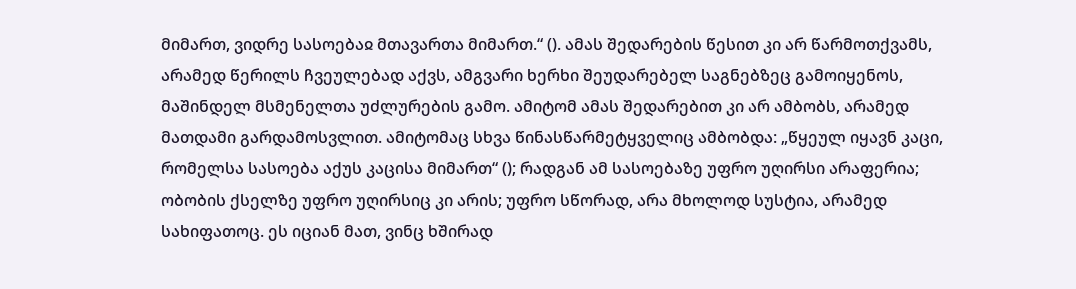მიმართ, ვიდრე სასოებაჲ მთავართა მიმართ.“ (). ამას შედარების წესით კი არ წარმოთქვამს, არამედ წერილს ჩვეულებად აქვს, ამგვარი ხერხი შეუდარებელ საგნებზეც გამოიყენოს, მაშინდელ მსმენელთა უძლურების გამო. ამიტომ ამას შედარებით კი არ ამბობს, არამედ მათდამი გარდამოსვლით. ამიტომაც სხვა წინასწარმეტყველიც ამბობდა: „წყეულ იყავნ კაცი, რომელსა სასოება აქუს კაცისა მიმართ“ (); რადგან ამ სასოებაზე უფრო უღირსი არაფერია; ობობის ქსელზე უფრო უღირსიც კი არის; უფრო სწორად, არა მხოლოდ სუსტია, არამედ სახიფათოც. ეს იციან მათ, ვინც ხშირად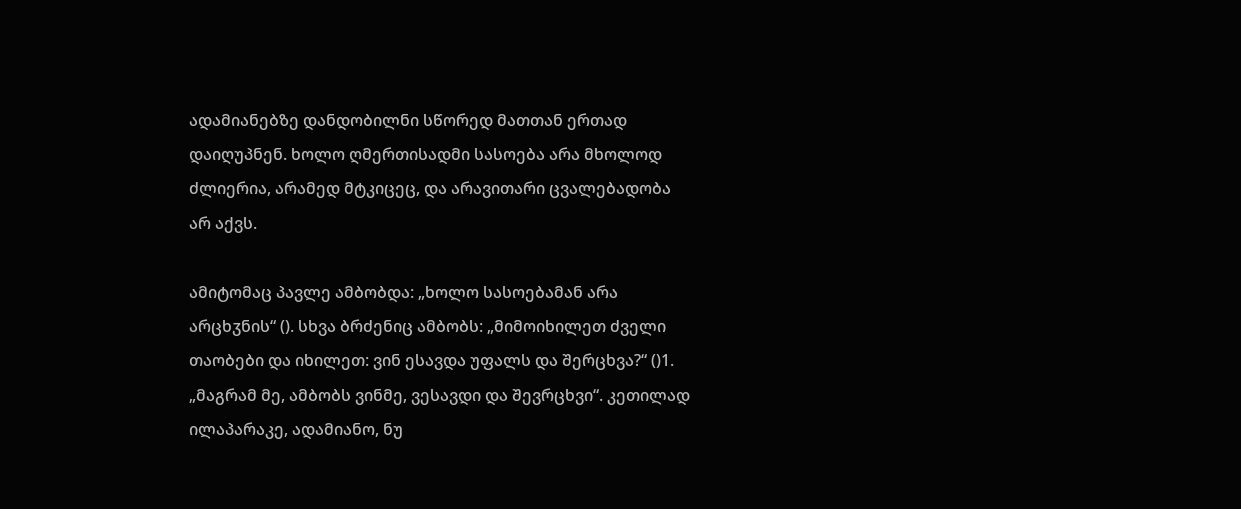ადამიანებზე დანდობილნი სწორედ მათთან ერთად დაიღუპნენ. ხოლო ღმერთისადმი სასოება არა მხოლოდ ძლიერია, არამედ მტკიცეც, და არავითარი ცვალებადობა არ აქვს.

ამიტომაც პავლე ამბობდა: „ხოლო სასოებამან არა არცხჳნის“ (). სხვა ბრძენიც ამბობს: „მიმოიხილეთ ძველი თაობები და იხილეთ: ვინ ესავდა უფალს და შერცხვა?“ ()1. „მაგრამ მე, ამბობს ვინმე, ვესავდი და შევრცხვი“. კეთილად ილაპარაკე, ადამიანო, ნუ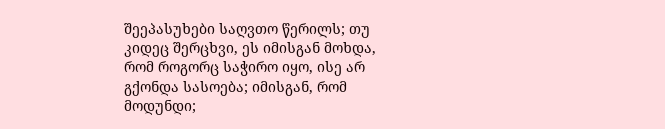შეეპასუხები საღვთო წერილს; თუ კიდეც შერცხვი, ეს იმისგან მოხდა, რომ როგორც საჭირო იყო, ისე არ გქონდა სასოება; იმისგან, რომ მოდუნდი;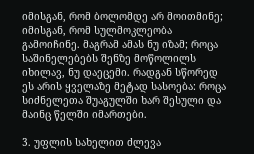იმისგან, რომ ბოლომდე არ მოითმინე; იმისგან, რომ სულმოკლეობა გამოიჩინე. მაგრამ ამას ნუ იზამ; როცა საშინელებებს შენზე მოწოლილს იხილავ, ნუ დაეცემი. რადგან სწორედ ეს არის ყველაზე მეტად სასოება: როცა სიძნელეთა შუაგულში ხარ შესული და მაინც წელში იმართები.

3. უფლის სახელით ძლევა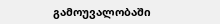გამოუვალობაში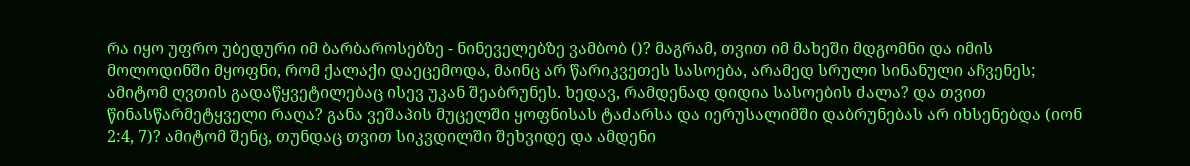რა იყო უფრო უბედური იმ ბარბაროსებზე - ნინეველებზე ვამბობ ()? მაგრამ, თვით იმ მახეში მდგომნი და იმის მოლოდინში მყოფნი, რომ ქალაქი დაეცემოდა, მაინც არ წარიკვეთეს სასოება, არამედ სრული სინანული აჩვენეს; ამიტომ ღვთის გადაწყვეტილებაც ისევ უკან შეაბრუნეს. ხედავ, რამდენად დიდია სასოების ძალა? და თვით წინასწარმეტყველი რაღა? განა ვეშაპის მუცელში ყოფნისას ტაძარსა და იერუსალიმში დაბრუნებას არ იხსენებდა (იონ 2:4, 7)? ამიტომ შენც, თუნდაც თვით სიკვდილში შეხვიდე და ამდენი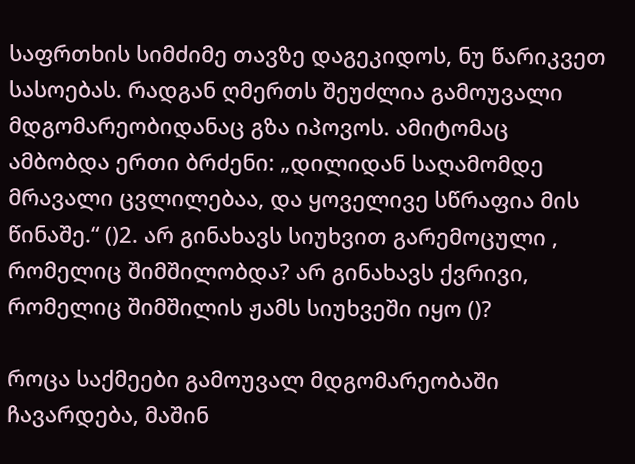საფრთხის სიმძიმე თავზე დაგეკიდოს, ნუ წარიკვეთ სასოებას. რადგან ღმერთს შეუძლია გამოუვალი მდგომარეობიდანაც გზა იპოვოს. ამიტომაც ამბობდა ერთი ბრძენი: „დილიდან საღამომდე მრავალი ცვლილებაა, და ყოველივე სწრაფია მის წინაშე.“ ()2. არ გინახავს სიუხვით გარემოცული , რომელიც შიმშილობდა? არ გინახავს ქვრივი, რომელიც შიმშილის ჟამს სიუხვეში იყო ()?

როცა საქმეები გამოუვალ მდგომარეობაში ჩავარდება, მაშინ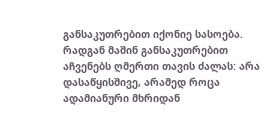განსაკუთრებით იქონიე სასოება. რადგან მაშინ განსაკუთრებით აჩვენებს ღმერთი თავის ძალას: არა დასაწყისშივე, არამედ როცა ადამიანური მხრიდან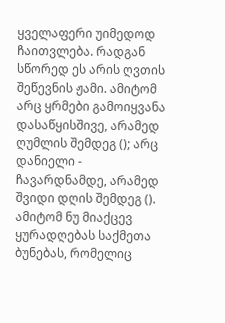ყველაფერი უიმედოდ ჩაითვლება. რადგან სწორედ ეს არის ღვთის შეწევნის ჟამი. ამიტომ არც ყრმები გამოიყვანა დასაწყისშივე, არამედ ღუმლის შემდეგ (); არც დანიელი - ჩავარდნამდე, არამედ შვიდი დღის შემდეგ (). ამიტომ ნუ მიაქცევ ყურადღებას საქმეთა ბუნებას, რომელიც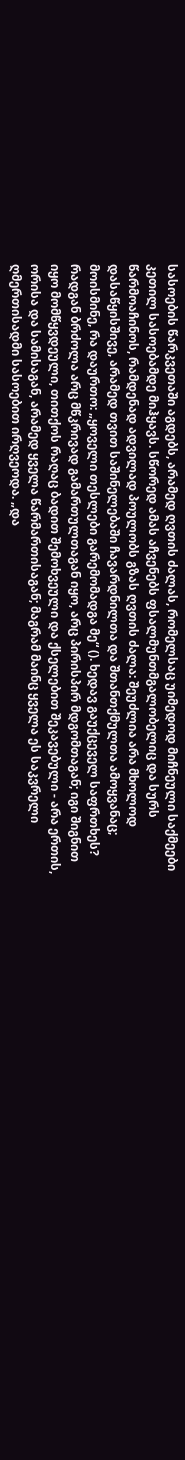სასოების წარკვეთაში აგდებს, არამედ ღვთის ძალას, რომელსაც უიმედოდ მიჩნეული საქმეები კეთილ სასოებამდე მიჰყავს. სწორედ ამას აჩვენებს ფსალმუნთმგალობელიც და სურს წარმოაჩინოს, რამდენად ადვილად პოულობს გზას ღვთის ძალა: შეუძლია არა მხოლოდ დასაწყისშივე, არამედ თვით საშინელებაში ჩავარდნილთა და შთანთქმულთა ამოყვანაც; მოისმინე, რა დაურთო: „ყოველი თესლები გარემომადგა მე“ (). ხედავ გაუქცეველ საფრთხეს? რადგან ბრძოლა არც მწკრივად გამართულთაგან იყო, არც პირისპირ მდგომთაგან; იგი შიგნით იყო მომწყვდეული, თითქოს რაღაც ბადით შემოხვეული და ქსელებით შეკავებული - არა ერთის, ორისა და სამისაგან, არამედ ყველა წარმართისაგან; მაგრამ მაინც ყველა ეს საკვრელი ღმერთისადმი სასოებით ირღვეოდა. „და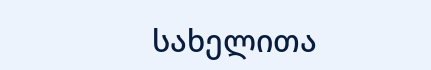სახელითა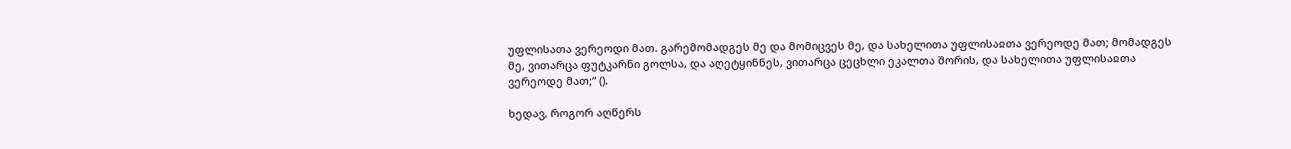უფლისათა ვერეოდი მათ. გარემომადგეს მე და მომიცვეს მე, და სახელითა უფლისაჲთა ვერეოდე მათ; მომადგეს მე, ვითარცა ფუტკარნი გოლსა, და აღეტყინნეს, ვითარცა ცეცხლი ეკალთა შორის, და სახელითა უფლისაჲთა ვერეოდე მათ;“ ().

ხედავ, როგორ აღწერს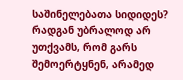საშინელებათა სიდიდეს? რადგან უბრალოდ არ უთქვამს, რომ გარს შემოერტყნენ, არამედ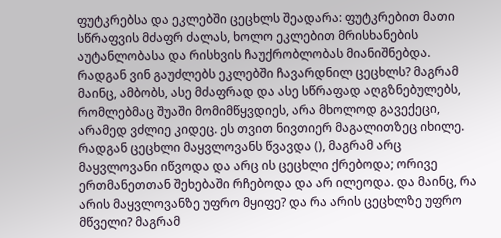ფუტკრებსა და ეკლებში ცეცხლს შეადარა: ფუტკრებით მათი სწრაფვის მძაფრ ძალას, ხოლო ეკლებით მრისხანების აუტანლობასა და რისხვის ჩაუქრობლობას მიანიშნებდა. რადგან ვინ გაუძლებს ეკლებში ჩავარდნილ ცეცხლს? მაგრამ მაინც, ამბობს, ასე მძაფრად და ასე სწრაფად აღგზნებულებს, რომლებმაც შუაში მომიმწყვდიეს, არა მხოლოდ გავექეცი, არამედ ვძლიე კიდეც. ეს თვით ნივთიერ მაგალითზეც იხილე. რადგან ცეცხლი მაყვლოვანს წვავდა (), მაგრამ არც მაყვლოვანი იწვოდა და არც ის ცეცხლი ქრებოდა; ორივე ერთმანეთთან შეხებაში რჩებოდა და არ ილეოდა. და მაინც, რა არის მაყვლოვანზე უფრო მყიფე? და რა არის ცეცხლზე უფრო მწველი? მაგრამ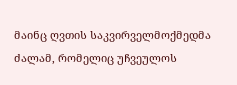მაინც ღვთის საკვირველმოქმედმა ძალამ, რომელიც უჩვეულოს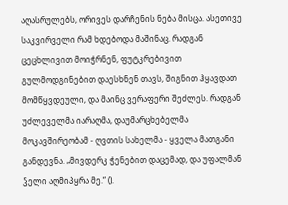აღასრულებს, ორივეს დარჩენის ნება მისცა. ასეთივე საკვირველი რამ ხდებოდა მაშინაც. რადგან ცეცხლივით მოიჭრნენ, ფუტკრებივით გულმოდგინებით დაესხნენ თავს, შიგნით ჰყავდათ მომწყვდეული, და მაინც ვერაფერი შეძლეს. რადგან უძლეველმა იარაღმა, დაუმარცხებელმა მოკავშირეობამ - ღვთის სახელმა - ყველა მათგანი განდევნა. „მივდერკ ჭენებით დაცემად, და უფალმან ჴელი აღმიპყრა მე.“ ().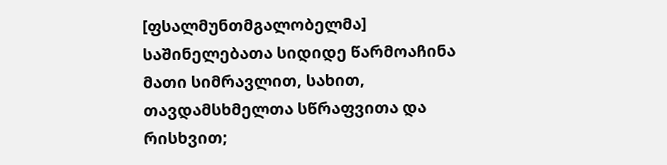[ფსალმუნთმგალობელმა] საშინელებათა სიდიდე წარმოაჩინა მათი სიმრავლით, სახით, თავდამსხმელთა სწრაფვითა და რისხვით;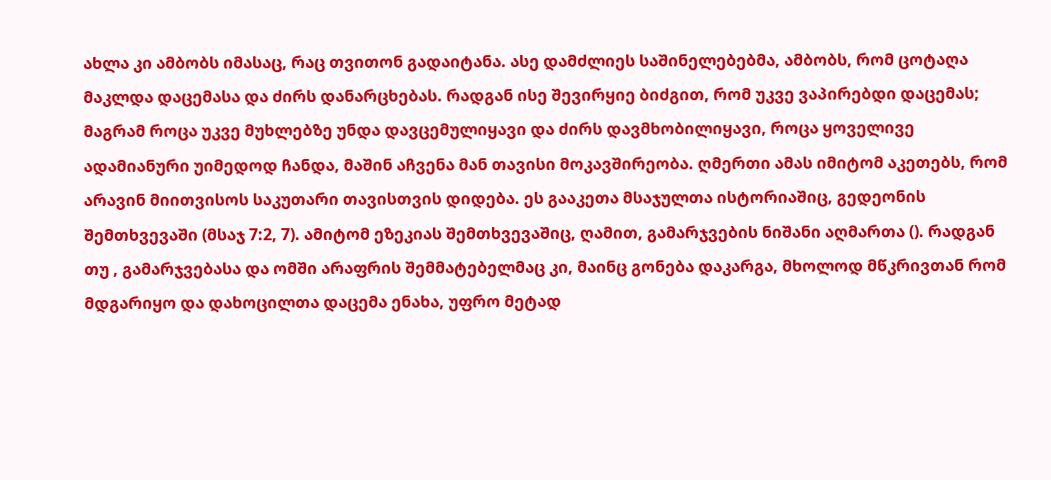ახლა კი ამბობს იმასაც, რაც თვითონ გადაიტანა. ასე დამძლიეს საშინელებებმა, ამბობს, რომ ცოტაღა მაკლდა დაცემასა და ძირს დანარცხებას. რადგან ისე შევირყიე ბიძგით, რომ უკვე ვაპირებდი დაცემას; მაგრამ როცა უკვე მუხლებზე უნდა დავცემულიყავი და ძირს დავმხობილიყავი, როცა ყოველივე ადამიანური უიმედოდ ჩანდა, მაშინ აჩვენა მან თავისი მოკავშირეობა. ღმერთი ამას იმიტომ აკეთებს, რომ არავინ მიითვისოს საკუთარი თავისთვის დიდება. ეს გააკეთა მსაჯულთა ისტორიაშიც, გედეონის შემთხვევაში (მსაჯ 7:2, 7). ამიტომ ეზეკიას შემთხვევაშიც, ღამით, გამარჯვების ნიშანი აღმართა (). რადგან თუ , გამარჯვებასა და ომში არაფრის შემმატებელმაც კი, მაინც გონება დაკარგა, მხოლოდ მწკრივთან რომ მდგარიყო და დახოცილთა დაცემა ენახა, უფრო მეტად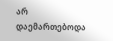არ დაემართებოდა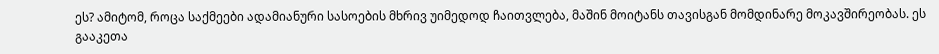ეს? ამიტომ, როცა საქმეები ადამიანური სასოების მხრივ უიმედოდ ჩაითვლება, მაშინ მოიტანს თავისგან მომდინარე მოკავშირეობას. ეს გააკეთა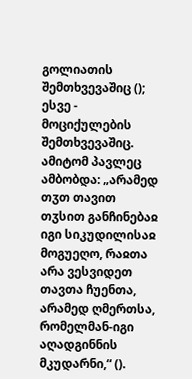გოლიათის შემთხვევაშიც (); ესვე - მოციქულების შემთხვევაშიც. ამიტომ პავლეც ამბობდა: „არამედ თჳთ თავით თჳსით განჩინებაჲ იგი სიკუდილისაჲ მოგუეღო, რაჲთა არა ვესვიდეთ თავთა ჩუენთა, არამედ ღმერთსა, რომელმან-იგი აღადგინნის მკუდარნი,“ ().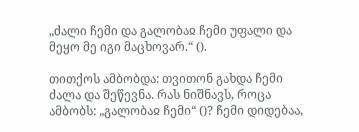„ძალი ჩემი და გალობაჲ ჩემი უფალი და მეყო მე იგი მაცხოვარ.“ ().

თითქოს ამბობდა: თვითონ გახდა ჩემი ძალა და შეწევნა. რას ნიშნავს, როცა ამბობს: „გალობაჲ ჩემი“ ()? ჩემი დიდებაა,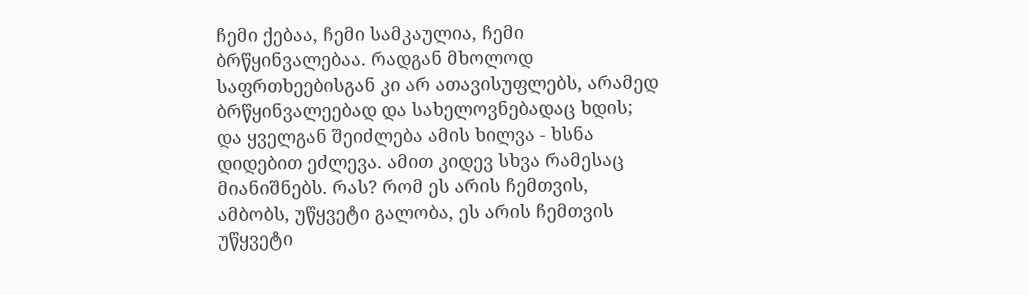ჩემი ქებაა, ჩემი სამკაულია, ჩემი ბრწყინვალებაა. რადგან მხოლოდ საფრთხეებისგან კი არ ათავისუფლებს, არამედ ბრწყინვალეებად და სახელოვნებადაც ხდის; და ყველგან შეიძლება ამის ხილვა - ხსნა დიდებით ეძლევა. ამით კიდევ სხვა რამესაც მიანიშნებს. რას? რომ ეს არის ჩემთვის, ამბობს, უწყვეტი გალობა, ეს არის ჩემთვის უწყვეტი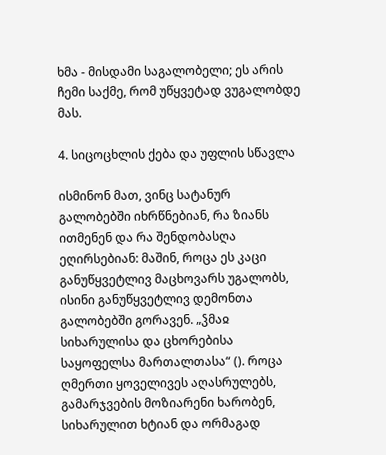ხმა - მისდამი საგალობელი; ეს არის ჩემი საქმე, რომ უწყვეტად ვუგალობდე მას.

4. სიცოცხლის ქება და უფლის სწავლა

ისმინონ მათ, ვინც სატანურ გალობებში იხრწნებიან, რა ზიანს ითმენენ და რა შენდობასღა ეღირსებიან: მაშინ, როცა ეს კაცი განუწყვეტლივ მაცხოვარს უგალობს, ისინი განუწყვეტლივ დემონთა გალობებში გორავენ. „ჴმაჲ სიხარულისა და ცხორებისა საყოფელსა მართალთასა“ (). როცა ღმერთი ყოველივეს აღასრულებს, გამარჯვების მოზიარენი ხარობენ, სიხარულით ხტიან და ორმაგად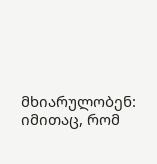მხიარულობენ: იმითაც, რომ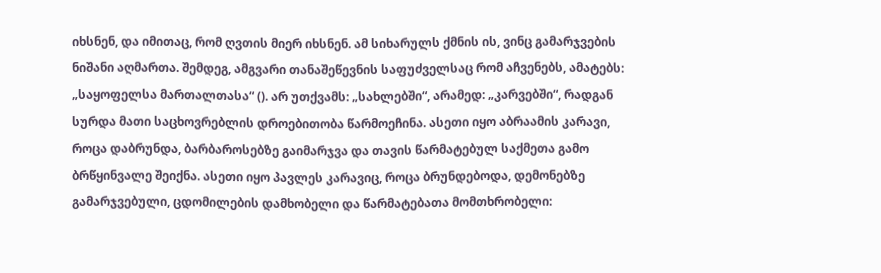იხსნენ, და იმითაც, რომ ღვთის მიერ იხსნენ. ამ სიხარულს ქმნის ის, ვინც გამარჯვების ნიშანი აღმართა. შემდეგ, ამგვარი თანაშეწევნის საფუძველსაც რომ აჩვენებს, ამატებს: „საყოფელსა მართალთასა“ (). არ უთქვამს: „სახლებში“, არამედ: „კარვებში“, რადგან სურდა მათი საცხოვრებლის დროებითობა წარმოეჩინა. ასეთი იყო აბრაამის კარავი, როცა დაბრუნდა, ბარბაროსებზე გაიმარჯვა და თავის წარმატებულ საქმეთა გამო ბრწყინვალე შეიქნა. ასეთი იყო პავლეს კარავიც, როცა ბრუნდებოდა, დემონებზე გამარჯვებული, ცდომილების დამხობელი და წარმატებათა მომთხრობელი: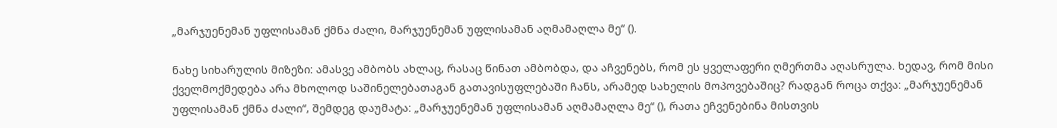„მარჯუენემან უფლისამან ქმნა ძალი, მარჯუენემან უფლისამან აღმამაღლა მე“ ().

ნახე სიხარულის მიზეზი: ამასვე ამბობს ახლაც, რასაც წინათ ამბობდა, და აჩვენებს, რომ ეს ყველაფერი ღმერთმა აღასრულა. ხედავ, რომ მისი ქველმოქმედება არა მხოლოდ საშინელებათაგან გათავისუფლებაში ჩანს, არამედ სახელის მოპოვებაშიც? რადგან როცა თქვა: „მარჯუენემან უფლისამან ქმნა ძალი“, შემდეგ დაუმატა: „მარჯუენემან უფლისამან აღმამაღლა მე“ (), რათა ეჩვენებინა მისთვის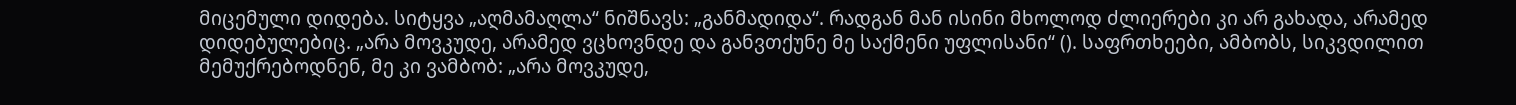მიცემული დიდება. სიტყვა „აღმამაღლა“ ნიშნავს: „განმადიდა“. რადგან მან ისინი მხოლოდ ძლიერები კი არ გახადა, არამედ დიდებულებიც. „არა მოვკუდე, არამედ ვცხოვნდე და განვთქუნე მე საქმენი უფლისანი“ (). საფრთხეები, ამბობს, სიკვდილით მემუქრებოდნენ, მე კი ვამბობ: „არა მოვკუდე,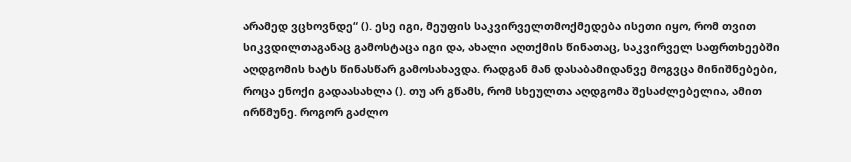არამედ ვცხოვნდე“ (). ესე იგი, მეუფის საკვირველთმოქმედება ისეთი იყო, რომ თვით სიკვდილთაგანაც გამოსტაცა იგი და, ახალი აღთქმის წინათაც, საკვირველ საფრთხეებში აღდგომის ხატს წინასწარ გამოსახავდა. რადგან მან დასაბამიდანვე მოგვცა მინიშნებები, როცა ენოქი გადაასახლა (). თუ არ გწამს, რომ სხეულთა აღდგომა შესაძლებელია, ამით ირწმუნე. როგორ გაძლო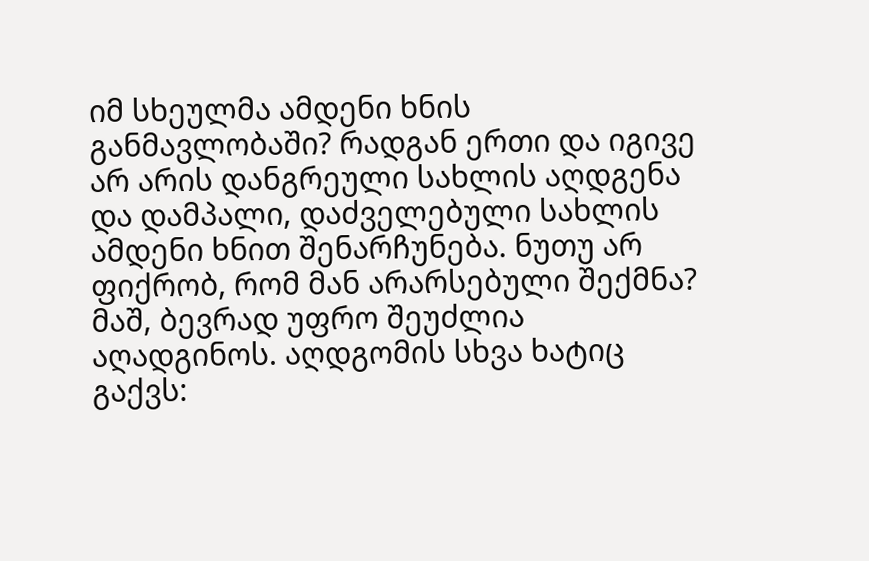იმ სხეულმა ამდენი ხნის განმავლობაში? რადგან ერთი და იგივე არ არის დანგრეული სახლის აღდგენა და დამპალი, დაძველებული სახლის ამდენი ხნით შენარჩუნება. ნუთუ არ ფიქრობ, რომ მან არარსებული შექმნა? მაშ, ბევრად უფრო შეუძლია აღადგინოს. აღდგომის სხვა ხატიც გაქვს: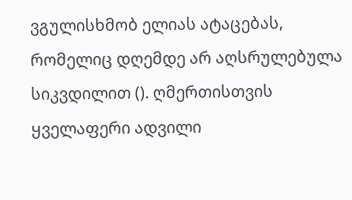ვგულისხმობ ელიას ატაცებას, რომელიც დღემდე არ აღსრულებულა სიკვდილით (). ღმერთისთვის ყველაფერი ადვილი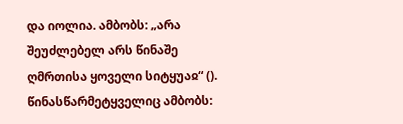და იოლია. ამბობს: „არა შეუძლებელ არს წინაშე ღმრთისა ყოველი სიტყუაჲ“ (). წინასწარმეტყველიც ამბობს: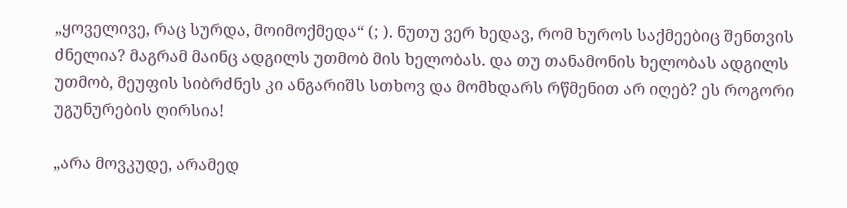„ყოველივე, რაც სურდა, მოიმოქმედა“ (; ). ნუთუ ვერ ხედავ, რომ ხუროს საქმეებიც შენთვის ძნელია? მაგრამ მაინც ადგილს უთმობ მის ხელობას. და თუ თანამონის ხელობას ადგილს უთმობ, მეუფის სიბრძნეს კი ანგარიშს სთხოვ და მომხდარს რწმენით არ იღებ? ეს როგორი უგუნურების ღირსია!

„არა მოვკუდე, არამედ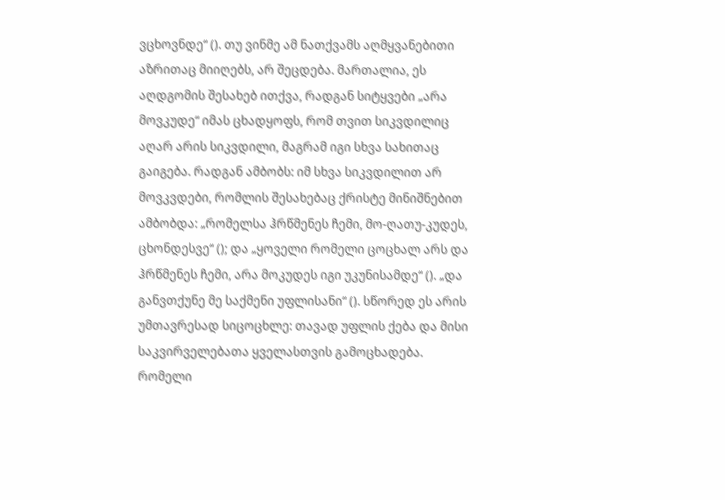ვცხოვნდე“ (). თუ ვინმე ამ ნათქვამს აღმყვანებითი აზრითაც მიიღებს, არ შეცდება. მართალია, ეს აღდგომის შესახებ ითქვა, რადგან სიტყვები „არა მოვკუდე“ იმას ცხადყოფს, რომ თვით სიკვდილიც აღარ არის სიკვდილი, მაგრამ იგი სხვა სახითაც გაიგება. რადგან ამბობს: იმ სხვა სიკვდილით არ მოვკვდები, რომლის შესახებაც ქრისტე მინიშნებით ამბობდა: „რომელსა ჰრწმენეს ჩემი, მო-ღათუ-კუდეს, ცხონდესვე“ (); და „ყოველი რომელი ცოცხალ არს და ჰრწმენეს ჩემი, არა მოკუდეს იგი უკუნისამდე“ (). „და განვთქუნე მე საქმენი უფლისანი“ (). სწორედ ეს არის უმთავრესად სიცოცხლე: თავად უფლის ქება და მისი საკვირველებათა ყველასთვის გამოცხადება. რომელი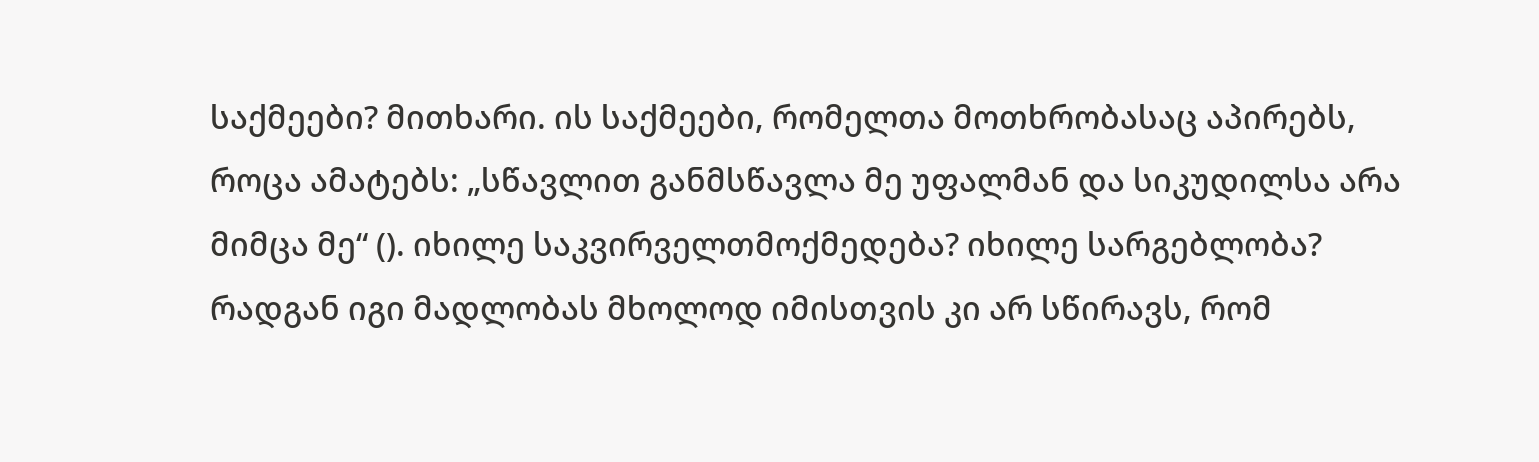საქმეები? მითხარი. ის საქმეები, რომელთა მოთხრობასაც აპირებს, როცა ამატებს: „სწავლით განმსწავლა მე უფალმან და სიკუდილსა არა მიმცა მე“ (). იხილე საკვირველთმოქმედება? იხილე სარგებლობა? რადგან იგი მადლობას მხოლოდ იმისთვის კი არ სწირავს, რომ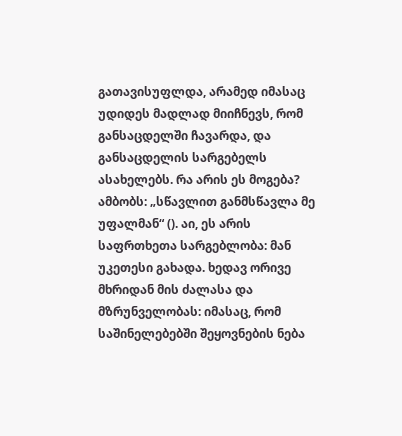გათავისუფლდა, არამედ იმასაც უდიდეს მადლად მიიჩნევს, რომ განსაცდელში ჩავარდა, და განსაცდელის სარგებელს ასახელებს. რა არის ეს მოგება? ამბობს: „სწავლით განმსწავლა მე უფალმან“ (). აი, ეს არის საფრთხეთა სარგებლობა: მან უკეთესი გახადა. ხედავ ორივე მხრიდან მის ძალასა და მზრუნველობას: იმასაც, რომ საშინელებებში შეყოვნების ნება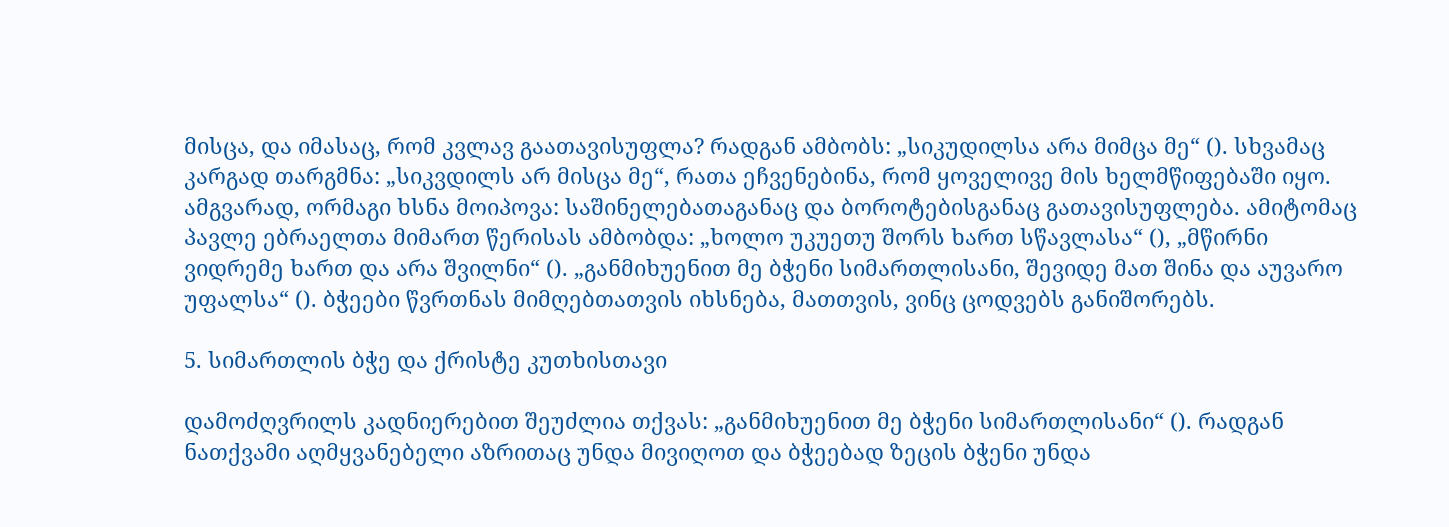მისცა, და იმასაც, რომ კვლავ გაათავისუფლა? რადგან ამბობს: „სიკუდილსა არა მიმცა მე“ (). სხვამაც კარგად თარგმნა: „სიკვდილს არ მისცა მე“, რათა ეჩვენებინა, რომ ყოველივე მის ხელმწიფებაში იყო. ამგვარად, ორმაგი ხსნა მოიპოვა: საშინელებათაგანაც და ბოროტებისგანაც გათავისუფლება. ამიტომაც პავლე ებრაელთა მიმართ წერისას ამბობდა: „ხოლო უკუეთუ შორს ხართ სწავლასა“ (), „მწირნი ვიდრემე ხართ და არა შვილნი“ (). „განმიხუენით მე ბჭენი სიმართლისანი, შევიდე მათ შინა და აუვარო უფალსა“ (). ბჭეები წვრთნას მიმღებთათვის იხსნება, მათთვის, ვინც ცოდვებს განიშორებს.

5. სიმართლის ბჭე და ქრისტე კუთხისთავი

დამოძღვრილს კადნიერებით შეუძლია თქვას: „განმიხუენით მე ბჭენი სიმართლისანი“ (). რადგან ნათქვამი აღმყვანებელი აზრითაც უნდა მივიღოთ და ბჭეებად ზეცის ბჭენი უნდა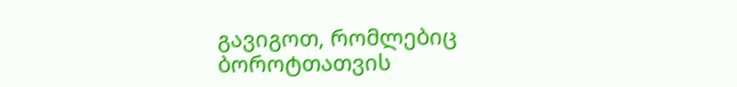გავიგოთ, რომლებიც ბოროტთათვის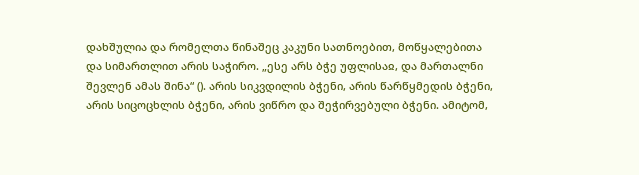დახშულია და რომელთა წინაშეც კაკუნი სათნოებით, მოწყალებითა და სიმართლით არის საჭირო. „ესე არს ბჭე უფლისაჲ, და მართალნი შევლენ ამას შინა“ (). არის სიკვდილის ბჭენი, არის წარწყმედის ბჭენი, არის სიცოცხლის ბჭენი, არის ვიწრო და შეჭირვებული ბჭენი. ამიტომ,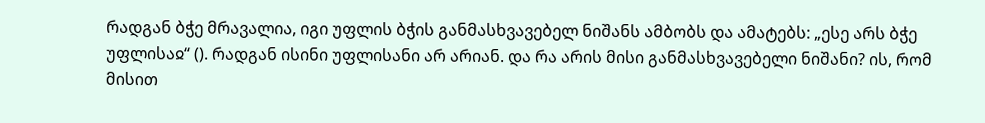რადგან ბჭე მრავალია, იგი უფლის ბჭის განმასხვავებელ ნიშანს ამბობს და ამატებს: „ესე არს ბჭე უფლისაჲ“ (). რადგან ისინი უფლისანი არ არიან. და რა არის მისი განმასხვავებელი ნიშანი? ის, რომ მისით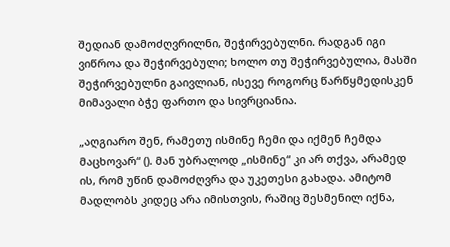შედიან დამოძღვრილნი, შეჭირვებულნი. რადგან იგი ვიწროა და შეჭირვებული; ხოლო თუ შეჭირვებულია, მასში შეჭირვებულნი გაივლიან, ისევე როგორც წარწყმედისკენ მიმავალი ბჭე ფართო და სივრციანია.

„აღგიარო შენ, რამეთუ ისმინე ჩემი და იქმენ ჩემდა მაცხოვარ“ (). მან უბრალოდ „ისმინე“ კი არ თქვა, არამედ ის, რომ უწინ დამოძღვრა და უკეთესი გახადა. ამიტომ მადლობს კიდეც არა იმისთვის, რაშიც შესმენილ იქნა,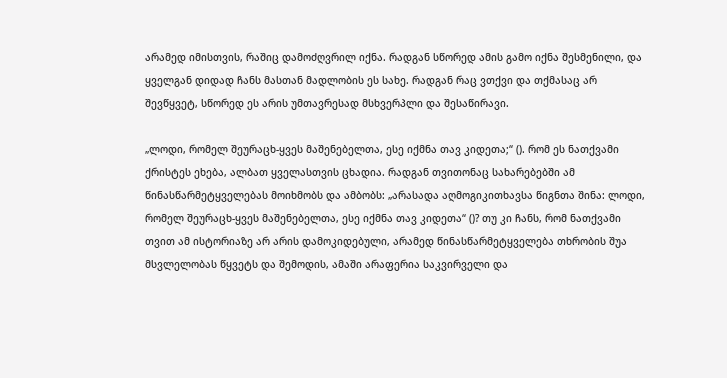არამედ იმისთვის, რაშიც დამოძღვრილ იქნა. რადგან სწორედ ამის გამო იქნა შესმენილი, და ყველგან დიდად ჩანს მასთან მადლობის ეს სახე. რადგან რაც ვთქვი და თქმასაც არ შევწყვეტ, სწორედ ეს არის უმთავრესად მსხვერპლი და შესაწირავი.

„ლოდი, რომელ შეურაცხ-ყვეს მაშენებელთა, ესე იქმნა თავ კიდეთა;“ (). რომ ეს ნათქვამი ქრისტეს ეხება, ალბათ ყველასთვის ცხადია. რადგან თვითონაც სახარებებში ამ წინასწარმეტყველებას მოიხმობს და ამბობს: „არასადა აღმოგიკითხავსა წიგნთა შინა: ლოდი, რომელ შეურაცხ-ყვეს მაშენებელთა, ესე იქმნა თავ კიდეთა“ ()? თუ კი ჩანს, რომ ნათქვამი თვით ამ ისტორიაზე არ არის დამოკიდებული, არამედ წინასწარმეტყველება თხრობის შუა მსვლელობას წყვეტს და შემოდის, ამაში არაფერია საკვირველი და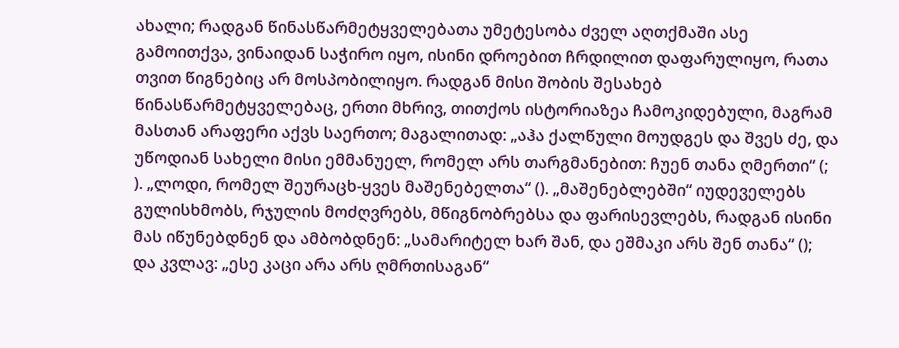ახალი; რადგან წინასწარმეტყველებათა უმეტესობა ძველ აღთქმაში ასე გამოითქვა, ვინაიდან საჭირო იყო, ისინი დროებით ჩრდილით დაფარულიყო, რათა თვით წიგნებიც არ მოსპობილიყო. რადგან მისი შობის შესახებ წინასწარმეტყველებაც, ერთი მხრივ, თითქოს ისტორიაზეა ჩამოკიდებული, მაგრამ მასთან არაფერი აქვს საერთო; მაგალითად: „აჰა ქალწული მოუდგეს და შვეს ძე, და უწოდიან სახელი მისი ემმანუელ, რომელ არს თარგმანებით: ჩუენ თანა ღმერთი“ (; ). „ლოდი, რომელ შეურაცხ-ყვეს მაშენებელთა“ (). „მაშენებლებში“ იუდეველებს გულისხმობს, რჯულის მოძღვრებს, მწიგნობრებსა და ფარისევლებს, რადგან ისინი მას იწუნებდნენ და ამბობდნენ: „სამარიტელ ხარ შან, და ეშმაკი არს შენ თანა“ (); და კვლავ: „ესე კაცი არა არს ღმრთისაგან“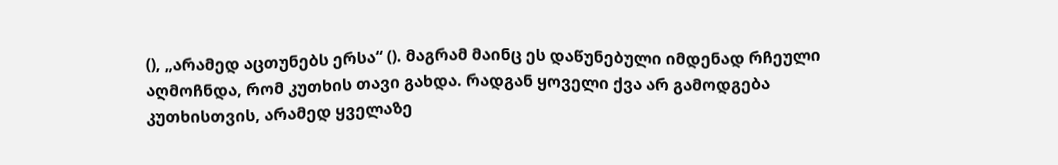(), „არამედ აცთუნებს ერსა“ (). მაგრამ მაინც ეს დაწუნებული იმდენად რჩეული აღმოჩნდა, რომ კუთხის თავი გახდა. რადგან ყოველი ქვა არ გამოდგება კუთხისთვის, არამედ ყველაზე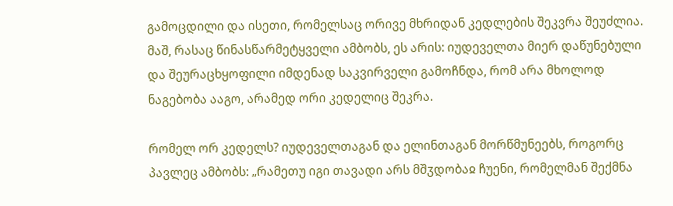გამოცდილი და ისეთი, რომელსაც ორივე მხრიდან კედლების შეკვრა შეუძლია. მაშ, რასაც წინასწარმეტყველი ამბობს, ეს არის: იუდეველთა მიერ დაწუნებული და შეურაცხყოფილი იმდენად საკვირველი გამოჩნდა, რომ არა მხოლოდ ნაგებობა ააგო, არამედ ორი კედელიც შეკრა.

რომელ ორ კედელს? იუდეველთაგან და ელინთაგან მორწმუნეებს, როგორც პავლეც ამბობს: „რამეთუ იგი თავადი არს მშჳდობაჲ ჩუენი, რომელმან შექმნა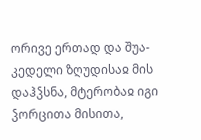ორივე ერთად და შუა-კედელი ზღუდისაჲ მის დაჰჴსნა, მტერობაჲ იგი ჴორცითა მისითა,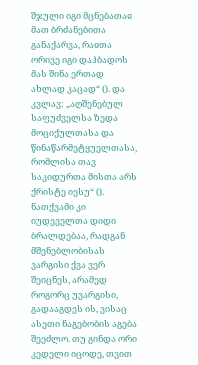შჯული იგი მცნებათაჲ მათ ბრძანებითა განაქარვა, რაჲთა ორივე იგი დაჰბადოს მას შინა ერთად ახლად კაცად“ (). და კვლავ: „აღშენებულ საფუძველსა ზედა მოციქულთასა და წინაწარმეტყუელთასა, რომლისა თავ საკიდურთა მისთა არს ქრისტე იესუ“ (). ნათქვამი კი იუდეველთა დიდი ბრალდებაა, რადგან მშენებლობისას ვარგისი ქვა ვერ შეიცნეს, არამედ როგორც უვარგისი, გადააგდეს ის, ვისაც ასეთი ნაგებობის აგება შეეძლო. თუ გინდა ორი კედელი იცოდე, თვით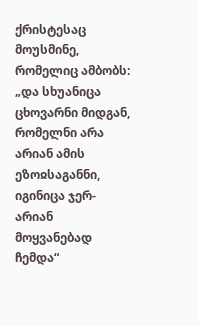ქრისტესაც მოუსმინე, რომელიც ამბობს: „და სხუანიცა ცხოვარნი მიდგან, რომელნი არა არიან ამის ეზოჲსაგანნი, იგინიცა ჯერ-არიან მოყვანებად ჩემდა“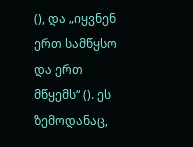(), და „იყვნენ ერთ სამწყსო და ერთ მწყემს“ (). ეს ზემოდანაც,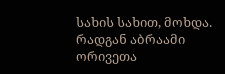სახის სახით, მოხდა. რადგან აბრაამი ორივეთა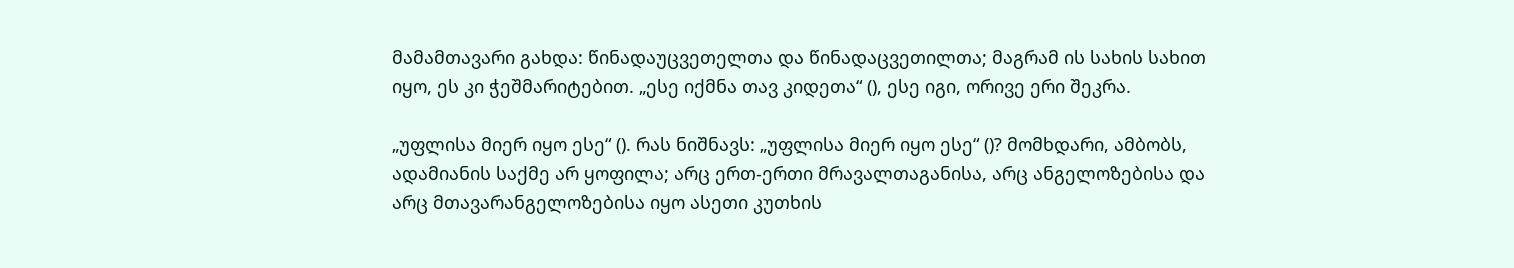მამამთავარი გახდა: წინადაუცვეთელთა და წინადაცვეთილთა; მაგრამ ის სახის სახით იყო, ეს კი ჭეშმარიტებით. „ესე იქმნა თავ კიდეთა“ (), ესე იგი, ორივე ერი შეკრა.

„უფლისა მიერ იყო ესე“ (). რას ნიშნავს: „უფლისა მიერ იყო ესე“ ()? მომხდარი, ამბობს, ადამიანის საქმე არ ყოფილა; არც ერთ-ერთი მრავალთაგანისა, არც ანგელოზებისა და არც მთავარანგელოზებისა იყო ასეთი კუთხის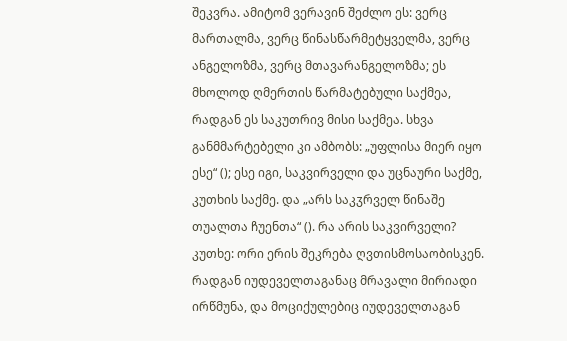შეკვრა. ამიტომ ვერავინ შეძლო ეს: ვერც მართალმა, ვერც წინასწარმეტყველმა, ვერც ანგელოზმა, ვერც მთავარანგელოზმა; ეს მხოლოდ ღმერთის წარმატებული საქმეა, რადგან ეს საკუთრივ მისი საქმეა. სხვა განმმარტებელი კი ამბობს: „უფლისა მიერ იყო ესე“ (); ესე იგი, საკვირველი და უცნაური საქმე, კუთხის საქმე. და „არს საკჳრველ წინაშე თუალთა ჩუენთა“ (). რა არის საკვირველი? კუთხე: ორი ერის შეკრება ღვთისმოსაობისკენ. რადგან იუდეველთაგანაც მრავალი მირიადი ირწმუნა, და მოციქულებიც იუდეველთაგან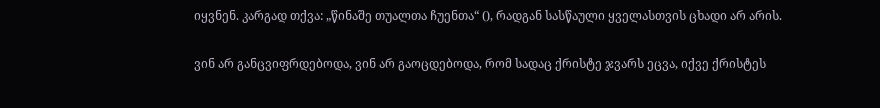იყვნენ. კარგად თქვა: „წინაშე თუალთა ჩუენთა“ (), რადგან სასწაული ყველასთვის ცხადი არ არის.

ვინ არ განცვიფრდებოდა, ვინ არ გაოცდებოდა, რომ სადაც ქრისტე ჯვარს ეცვა, იქვე ქრისტეს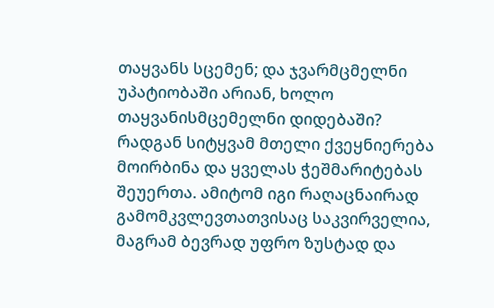თაყვანს სცემენ; და ჯვარმცმელნი უპატიობაში არიან, ხოლო თაყვანისმცემელნი დიდებაში? რადგან სიტყვამ მთელი ქვეყნიერება მოირბინა და ყველას ჭეშმარიტებას შეუერთა. ამიტომ იგი რაღაცნაირად გამომკვლევთათვისაც საკვირველია, მაგრამ ბევრად უფრო ზუსტად და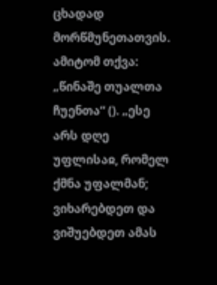ცხადად მორწმუნეთათვის. ამიტომ თქვა: „წინაშე თუალთა ჩუენთა“ (). „ესე არს დღე უფლისაჲ, რომელ ქმნა უფალმან; ვიხარებდეთ და ვიშუებდეთ ამას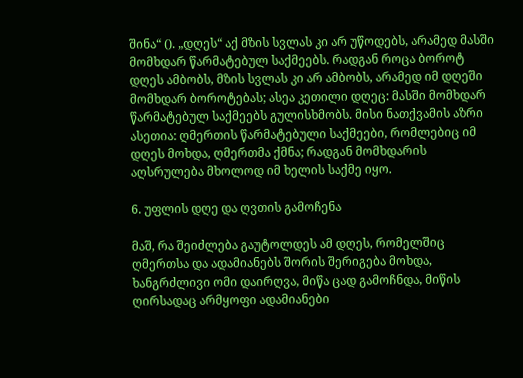შინა“ (). „დღეს“ აქ მზის სვლას კი არ უწოდებს, არამედ მასში მომხდარ წარმატებულ საქმეებს. რადგან როცა ბოროტ დღეს ამბობს, მზის სვლას კი არ ამბობს, არამედ იმ დღეში მომხდარ ბოროტებას; ასეა კეთილი დღეც: მასში მომხდარ წარმატებულ საქმეებს გულისხმობს. მისი ნათქვამის აზრი ასეთია: ღმერთის წარმატებული საქმეები, რომლებიც იმ დღეს მოხდა, ღმერთმა ქმნა; რადგან მომხდარის აღსრულება მხოლოდ იმ ხელის საქმე იყო.

6. უფლის დღე და ღვთის გამოჩენა

მაშ, რა შეიძლება გაუტოლდეს ამ დღეს, რომელშიც ღმერთსა და ადამიანებს შორის შერიგება მოხდა, ხანგრძლივი ომი დაირღვა, მიწა ცად გამოჩნდა, მიწის ღირსადაც არმყოფი ადამიანები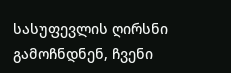სასუფევლის ღირსნი გამოჩნდნენ, ჩვენი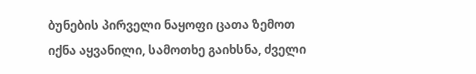ბუნების პირველი ნაყოფი ცათა ზემოთ იქნა აყვანილი, სამოთხე გაიხსნა, ძველი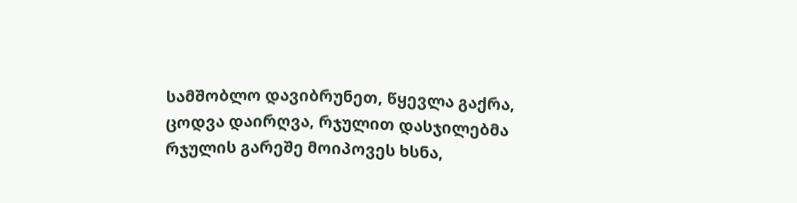სამშობლო დავიბრუნეთ, წყევლა გაქრა, ცოდვა დაირღვა, რჯულით დასჯილებმა რჯულის გარეშე მოიპოვეს ხსნა,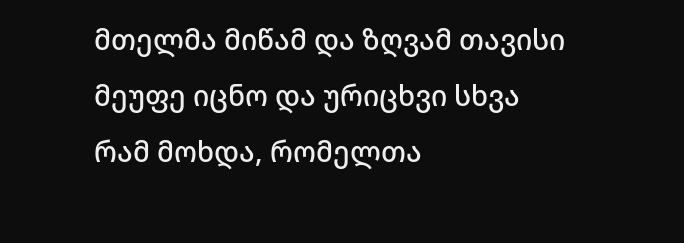მთელმა მიწამ და ზღვამ თავისი მეუფე იცნო და ურიცხვი სხვა რამ მოხდა, რომელთა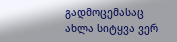გადმოცემასაც ახლა სიტყვა ვერ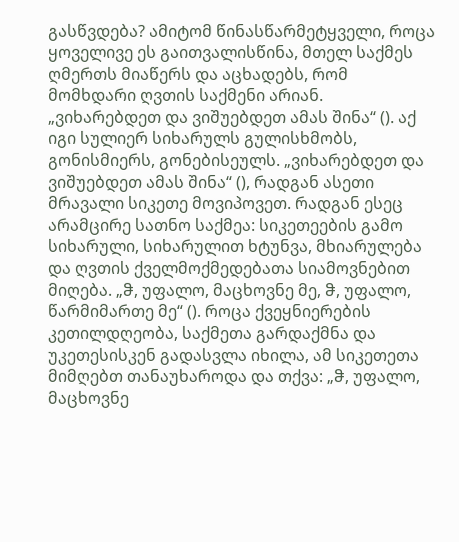გასწვდება? ამიტომ წინასწარმეტყველი, როცა ყოველივე ეს გაითვალისწინა, მთელ საქმეს ღმერთს მიაწერს და აცხადებს, რომ მომხდარი ღვთის საქმენი არიან. „ვიხარებდეთ და ვიშუებდეთ ამას შინა“ (). აქ იგი სულიერ სიხარულს გულისხმობს, გონისმიერს, გონებისეულს. „ვიხარებდეთ და ვიშუებდეთ ამას შინა“ (), რადგან ასეთი მრავალი სიკეთე მოვიპოვეთ. რადგან ესეც არამცირე სათნო საქმეა: სიკეთეების გამო სიხარული, სიხარულით ხტუნვა, მხიარულება და ღვთის ქველმოქმედებათა სიამოვნებით მიღება. „ჵ, უფალო, მაცხოვნე მე, ჵ, უფალო, წარმიმართე მე“ (). როცა ქვეყნიერების კეთილდღეობა, საქმეთა გარდაქმნა და უკეთესისკენ გადასვლა იხილა, ამ სიკეთეთა მიმღებთ თანაუხაროდა და თქვა: „ჵ, უფალო, მაცხოვნე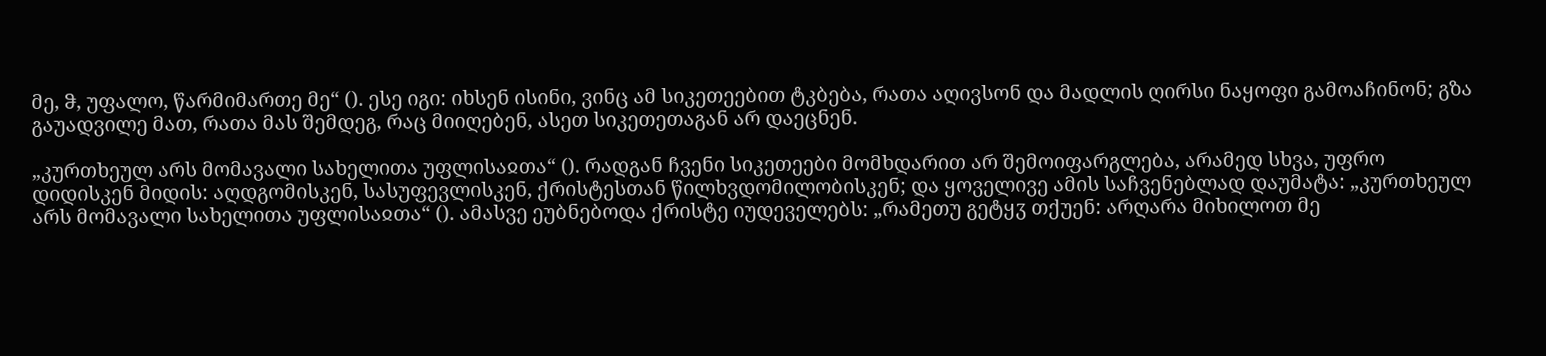მე, ჵ, უფალო, წარმიმართე მე“ (). ესე იგი: იხსენ ისინი, ვინც ამ სიკეთეებით ტკბება, რათა აღივსონ და მადლის ღირსი ნაყოფი გამოაჩინონ; გზა გაუადვილე მათ, რათა მას შემდეგ, რაც მიიღებენ, ასეთ სიკეთეთაგან არ დაეცნენ.

„კურთხეულ არს მომავალი სახელითა უფლისაჲთა“ (). რადგან ჩვენი სიკეთეები მომხდარით არ შემოიფარგლება, არამედ სხვა, უფრო დიდისკენ მიდის: აღდგომისკენ, სასუფევლისკენ, ქრისტესთან წილხვდომილობისკენ; და ყოველივე ამის საჩვენებლად დაუმატა: „კურთხეულ არს მომავალი სახელითა უფლისაჲთა“ (). ამასვე ეუბნებოდა ქრისტე იუდეველებს: „რამეთუ გეტყჳ თქუენ: არღარა მიხილოთ მე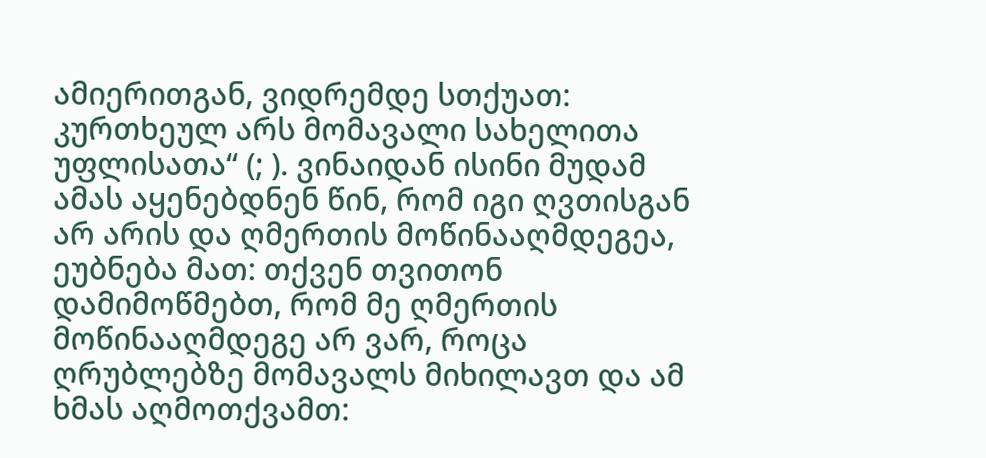ამიერითგან, ვიდრემდე სთქუათ: კურთხეულ არს მომავალი სახელითა უფლისათა“ (; ). ვინაიდან ისინი მუდამ ამას აყენებდნენ წინ, რომ იგი ღვთისგან არ არის და ღმერთის მოწინააღმდეგეა, ეუბნება მათ: თქვენ თვითონ დამიმოწმებთ, რომ მე ღმერთის მოწინააღმდეგე არ ვარ, როცა ღრუბლებზე მომავალს მიხილავთ და ამ ხმას აღმოთქვამთ: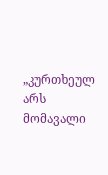„კურთხეულ არს მომავალი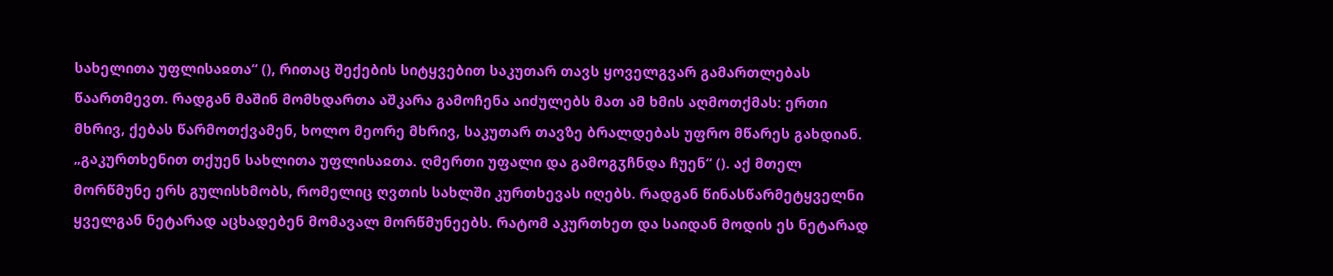სახელითა უფლისაჲთა“ (), რითაც შექების სიტყვებით საკუთარ თავს ყოველგვარ გამართლებას წაართმევთ. რადგან მაშინ მომხდართა აშკარა გამოჩენა აიძულებს მათ ამ ხმის აღმოთქმას: ერთი მხრივ, ქებას წარმოთქვამენ, ხოლო მეორე მხრივ, საკუთარ თავზე ბრალდებას უფრო მწარეს გახდიან. „გაკურთხენით თქუენ სახლითა უფლისაჲთა. ღმერთი უფალი და გამოგჳჩნდა ჩუენ“ (). აქ მთელ მორწმუნე ერს გულისხმობს, რომელიც ღვთის სახლში კურთხევას იღებს. რადგან წინასწარმეტყველნი ყველგან ნეტარად აცხადებენ მომავალ მორწმუნეებს. რატომ აკურთხეთ და საიდან მოდის ეს ნეტარად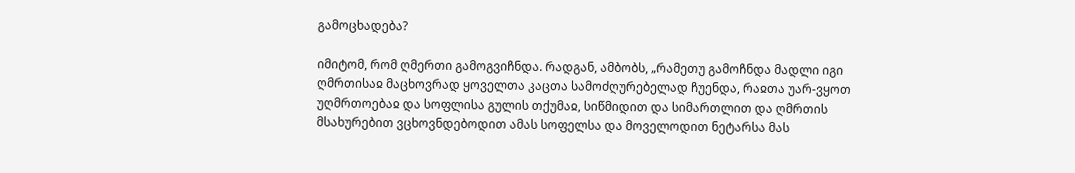გამოცხადება?

იმიტომ, რომ ღმერთი გამოგვიჩნდა. რადგან, ამბობს, „რამეთუ გამოჩნდა მადლი იგი ღმრთისაჲ მაცხოვრად ყოველთა კაცთა სამოძღურებელად ჩუენდა, რაჲთა უარ-ვყოთ უღმრთოებაჲ და სოფლისა გულის თქუმაჲ, სიწმიდით და სიმართლით და ღმრთის მსახურებით ვცხოვნდებოდით ამას სოფელსა და მოველოდით ნეტარსა მას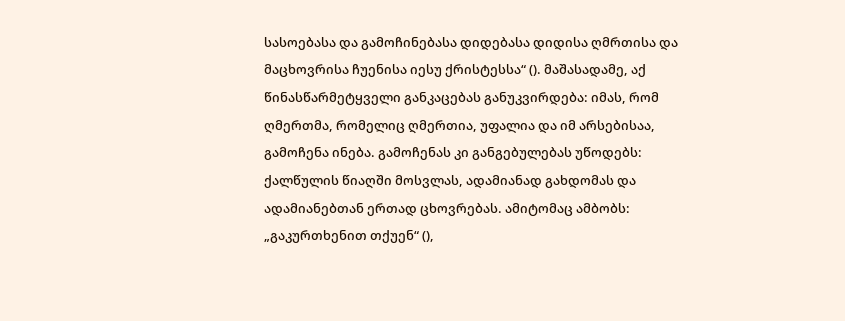სასოებასა და გამოჩინებასა დიდებასა დიდისა ღმრთისა და მაცხოვრისა ჩუენისა იესუ ქრისტესსა“ (). მაშასადამე, აქ წინასწარმეტყველი განკაცებას განუკვირდება: იმას, რომ ღმერთმა, რომელიც ღმერთია, უფალია და იმ არსებისაა, გამოჩენა ინება. გამოჩენას კი განგებულებას უწოდებს: ქალწულის წიაღში მოსვლას, ადამიანად გახდომას და ადამიანებთან ერთად ცხოვრებას. ამიტომაც ამბობს: „გაკურთხენით თქუენ“ (),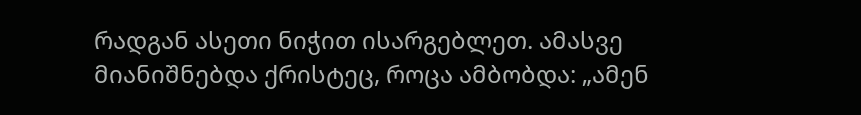რადგან ასეთი ნიჭით ისარგებლეთ. ამასვე მიანიშნებდა ქრისტეც, როცა ამბობდა: „ამენ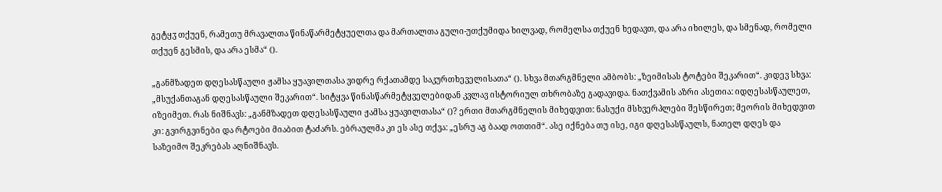გეტყჳ თქუენ, რამეთუ მრავალთა წინაწარმეტყუელთა და მართალთა გული-უთქუმიდა ხილვად, რომელსა თქუენ ხედავთ, და არა იხილეს, და სმენად, რომელი თქუენ გესმის, და არა ესმა“ ().

„განმზადეთ დღესასწაული ჟამსა ყუავილთასა ვიდრე რქათამდე საკურთხეველისათა“ (). სხვა მთარგმნელი ამბობს: „ზეიმისას ტოტები შეკარით“. კიდევ სხვა: „მსუქანთაგან დღესასწაული შეკარით“. სიტყვა წინასწარმეტყველებიდან კვლავ ისტორიულ თხრობაზე გადავიდა. ნათქვამის აზრი ასეთია: იდღესასწაულეთ, იზეიმეთ. რას ნიშნავს: „განმზადეთ დღესასწაული ჟამსა ყუავილთასა“ ()? ერთი მთარგმნელის მიხედვით: ნასუქი მსხვერპლები შესწირეთ; მეორის მიხედვით კი: გვირგვინები და რტოები მიაბით ტაძარს. ებრაულმა კი ეს ასე თქვა: „ესრუ აგ ბაად ოთთიმ“. ასე იქნება თუ ისე, იგი დღესასწაულს, ნათელ დღეს და საზეიმო შეკრებას აღნიშნავს.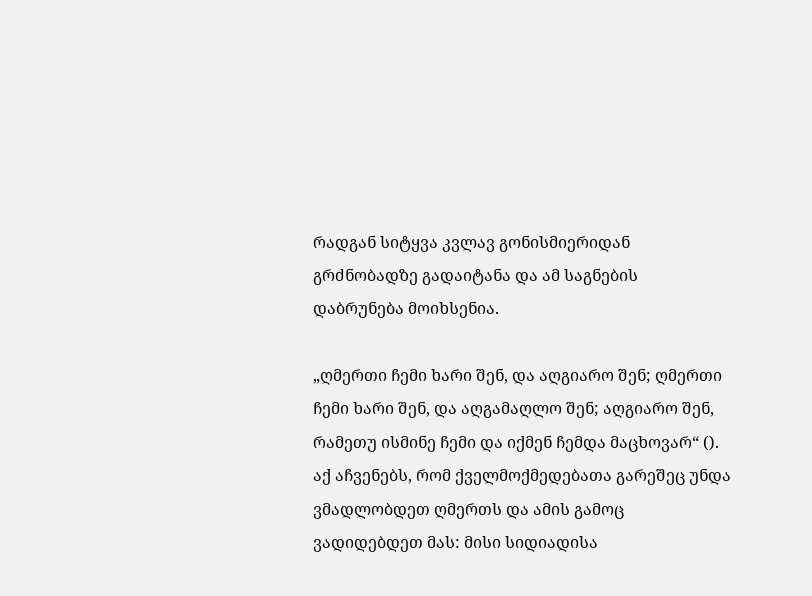რადგან სიტყვა კვლავ გონისმიერიდან გრძნობადზე გადაიტანა და ამ საგნების დაბრუნება მოიხსენია.

„ღმერთი ჩემი ხარი შენ, და აღგიარო შენ; ღმერთი ჩემი ხარი შენ, და აღგამაღლო შენ; აღგიარო შენ, რამეთუ ისმინე ჩემი და იქმენ ჩემდა მაცხოვარ“ (). აქ აჩვენებს, რომ ქველმოქმედებათა გარეშეც უნდა ვმადლობდეთ ღმერთს და ამის გამოც ვადიდებდეთ მას: მისი სიდიადისა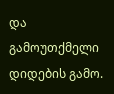და გამოუთქმელი დიდების გამო.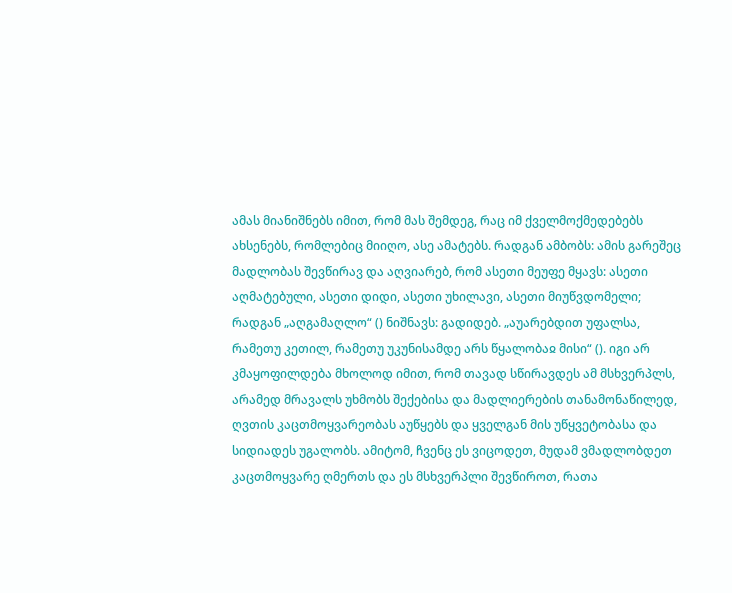ამას მიანიშნებს იმით, რომ მას შემდეგ, რაც იმ ქველმოქმედებებს ახსენებს, რომლებიც მიიღო, ასე ამატებს. რადგან ამბობს: ამის გარეშეც მადლობას შევწირავ და აღვიარებ, რომ ასეთი მეუფე მყავს: ასეთი აღმატებული, ასეთი დიდი, ასეთი უხილავი, ასეთი მიუწვდომელი; რადგან „აღგამაღლო“ () ნიშნავს: გადიდებ. „აუარებდით უფალსა, რამეთუ კეთილ, რამეთუ უკუნისამდე არს წყალობაჲ მისი“ (). იგი არ კმაყოფილდება მხოლოდ იმით, რომ თავად სწირავდეს ამ მსხვერპლს, არამედ მრავალს უხმობს შექებისა და მადლიერების თანამონაწილედ, ღვთის კაცთმოყვარეობას აუწყებს და ყველგან მის უწყვეტობასა და სიდიადეს უგალობს. ამიტომ, ჩვენც ეს ვიცოდეთ, მუდამ ვმადლობდეთ კაცთმოყვარე ღმერთს და ეს მსხვერპლი შევწიროთ, რათა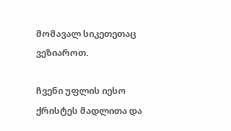მომავალ სიკეთეთაც ვეზიაროთ.

ჩვენი უფლის იესო ქრისტეს მადლითა და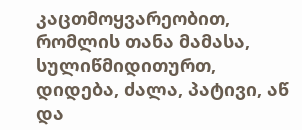კაცთმოყვარეობით, რომლის თანა მამასა, სულიწმიდითურთ, დიდება, ძალა, პატივი, აწ და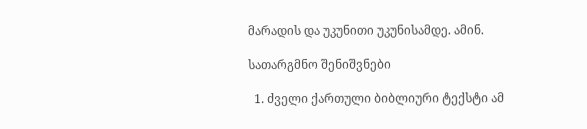მარადის და უკუნითი უკუნისამდე. ამინ.

სათარგმნო შენიშვნები

  1. ძველი ქართული ბიბლიური ტექსტი ამ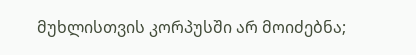მუხლისთვის კორპუსში არ მოიძებნა;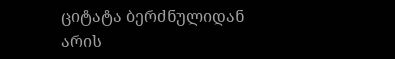ციტატა ბერძნულიდან არის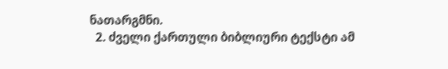ნათარგმნი.
  2. ძველი ქართული ბიბლიური ტექსტი ამ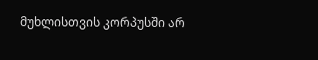მუხლისთვის კორპუსში არ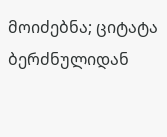მოიძებნა; ციტატა ბერძნულიდან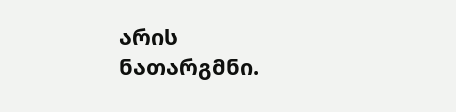არის ნათარგმნი.